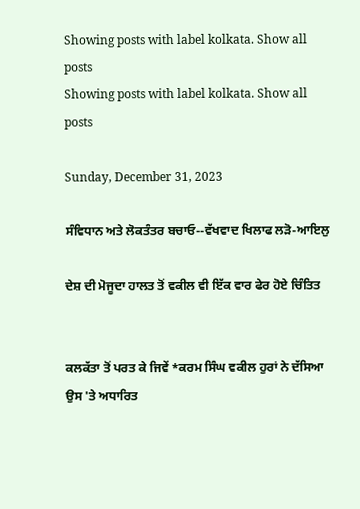Showing posts with label kolkata. Show all posts
Showing posts with label kolkata. Show all posts

Sunday, December 31, 2023

ਸੰਵਿਧਾਨ ਅਤੇ ਲੋਕਤੰਤਰ ਬਚਾਓ--ਵੱਖਵਾਦ ਖਿਲਾਫ ਲੜੋ-ਆਇਲੁ

ਦੇਸ਼ ਦੀ ਮੋਜੂਦਾ ਹਾਲਤ ਤੋਂ ਵਕੀਲ ਵੀ ਇੱਕ ਵਾਰ ਫੇਰ ਹੋਏ ਚਿੰਤਿਤ


ਕਲਕੱਤਾ ਤੋਂ ਪਰਤ ਕੇ ਜਿਵੇਂ *ਕਰਮ ਸਿੰਘ ਵਕੀਲ ਹੁਰਾਂ ਨੇ ਦੱਸਿਆ ਉਸ 'ਤੇ ਅਧਾਰਿਤ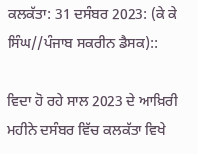ਕਲਕੱਤਾ: 31 ਦਸੰਬਰ 2023: (ਕੇ ਕੇ ਸਿੰਘ//ਪੰਜਾਬ ਸਕਰੀਨ ਡੈਸਕ)::

ਵਿਦਾ ਹੋ ਰਹੇ ਸਾਲ 2023 ਦੇ ਆਖ਼ਿਰੀ ਮਹੀਨੇ ਦਸੰਬਰ ਵਿੱਚ ਕਲਕੱਤਾ ਵਿਖੇ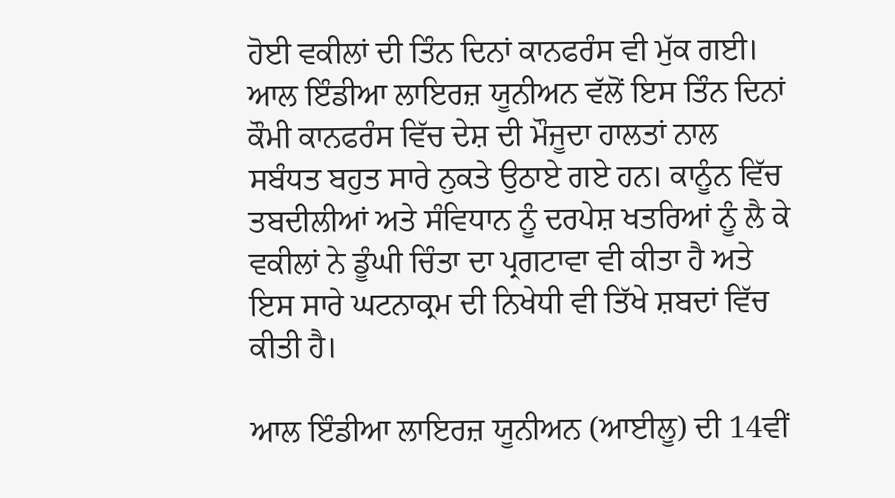ਹੋਈ ਵਕੀਲਾਂ ਦੀ ਤਿੰਨ ਦਿਨਾਂ ਕਾਨਫਰੰਸ ਵੀ ਮੁੱਕ ਗਈ। ਆਲ ਇੰਡੀਆ ਲਾਇਰਜ਼ ਯੂਨੀਅਨ ਵੱਲੋਂ ਇਸ ਤਿੰਨ ਦਿਨਾਂ ਕੌਮੀ ਕਾਨਫਰੰਸ ਵਿੱਚ ਦੇਸ਼ ਦੀ ਮੌਜੂਦਾ ਹਾਲਤਾਂ ਨਾਲ ਸਬੰਧਤ ਬਹੁਤ ਸਾਰੇ ਨੁਕਤੇ ਉਠਾਏ ਗਏ ਹਨ। ਕਾਨੂੰਨ ਵਿੱਚ ਤਬਦੀਲੀਆਂ ਅਤੇ ਸੰਵਿਧਾਨ ਨੂੰ ਦਰਪੇਸ਼ ਖਤਰਿਆਂ ਨੂੰ ਲੈ ਕੇ ਵਕੀਲਾਂ ਨੇ ਡੂੰਘੀ ਚਿੰਤਾ ਦਾ ਪ੍ਰਗਟਾਵਾ ਵੀ ਕੀਤਾ ਹੈ ਅਤੇ ਇਸ ਸਾਰੇ ਘਟਨਾਕ੍ਰਮ ਦੀ ਨਿਖੇਧੀ ਵੀ ਤਿੱਖੇ ਸ਼ਬਦਾਂ ਵਿੱਚ ਕੀਤੀ ਹੈ।

ਆਲ ਇੰਡੀਆ ਲਾਇਰਜ਼ ਯੂਨੀਅਨ (ਆਈਲੂ) ਦੀ 14ਵੀਂ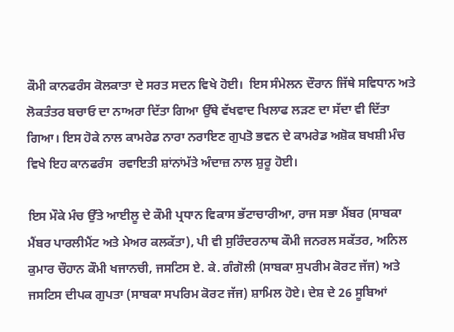ਕੌਮੀ ਕਾਨਫਰੰਸ ਕੋਲਕਾਤਾ ਦੇ ਸਰਤ ਸਦਨ ਵਿਖੇ ਹੋਈ।  ਇਸ ਸੰਮੇਲਨ ਦੌਰਾਨ ਜਿੱਥੇ ਸਵਿਧਾਨ ਅਤੇ ਲੋਕਤੰਤਰ ਬਚਾਓ ਦਾ ਨਾਅਰਾ ਦਿੱਤਾ ਗਿਆ ਉੱਥੇ ਵੱਖਵਾਦ ਖਿਲਾਫ ਲੜਣ ਦਾ ਸੱਦਾ ਵੀ ਦਿੱਤਾ ਗਿਆ। ਇਸ ਹੋਕੇ ਨਾਲ ਕਾਮਰੇਡ ਨਾਰਾ ਨਰਾਇਣ ਗੁਪਤੋ ਭਵਨ ਦੇ ਕਾਮਰੇਡ ਅਸ਼ੋਕ ਬਖਸ਼ੀ ਮੰਚ ਵਿਖੇ ਇਹ ਕਾਨਫਰੰਸ  ਰਵਾਇਤੀ ਸ਼ਾਂਨਾਂਮੱਤੇ ਅੰਦਾਜ਼ ਨਾਲ ਸ਼ੁਰੂ ਹੋਈ।

ਇਸ ਮੌਕੇ ਮੰਚ ਉੱਤੇ ਆਈਲੂ ਦੇ ਕੌਮੀ ਪ੍ਰਧਾਨ ਵਿਕਾਸ ਭੱਟਾਚਾਰੀਆ, ਰਾਜ ਸਭਾ ਮੈਂਬਰ (ਸਾਬਕਾ ਮੈਂਬਰ ਪਾਰਲੀਮੈਂਟ ਅਤੇ ਮੇਅਰ ਕਲਕੱਤਾ), ਪੀ ਵੀ ਸੁਰਿੰਦਰਨਾਥ ਕੌਮੀ ਜਨਰਲ ਸਕੱਤਰ, ਅਨਿਲ ਕੁਮਾਰ ਚੌਹਾਨ ਕੌਮੀ ਖਜਾਨਚੀ, ਜਸਟਿਸ ਏ. ਕੇ. ਗੰਗੋਲੀ (ਸਾਬਕਾ ਸੁਪਰੀਮ ਕੋਰਟ ਜੱਜ) ਅਤੇ ਜਸਟਿਸ ਦੀਪਕ ਗੁਪਤਾ (ਸਾਬਕਾ ਸਪਰਿਮ ਕੋਰਟ ਜੱਜ) ਸ਼ਾਮਿਲ ਹੋਏ। ਦੇਸ਼ ਦੇ 26 ਸੂਬਿਆਂ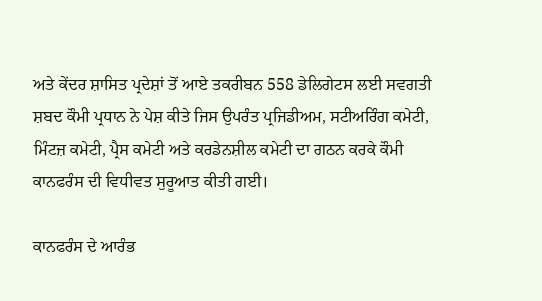ਅਤੇ ਕੇਂਦਰ ਸ਼ਾਸਿਤ ਪ੍ਰਦੇਸ਼ਾਂ ਤੋਂ ਆਏ ਤਕਰੀਬਨ 558 ਡੇਲਿਗੇਟਸ ਲਈ ਸਵਗਤੀ ਸ਼ਬਦ ਕੌਮੀ ਪ੍ਰਧਾਨ ਨੇ ਪੇਸ਼ ਕੀਤੇ ਜਿਸ ਉਪਰੰਤ ਪ੍ਰਜਿਡੀਅਮ, ਸਟੀਅਰਿੰਗ ਕਮੇਟੀ, ਮਿੰਟਜ਼ ਕਮੇਟੀ, ਪ੍ਰੈਸ ਕਮੇਟੀ ਅਤੇ ਕਰਡੇਨਸ਼ੀਲ ਕਮੇਟੀ ਦਾ ਗਠਨ ਕਰਕੇ ਕੌਮੀ ਕਾਨਫਰੰਸ ਦੀ ਵਿਧੀਵਤ ਸੁਰੂਆਤ ਕੀਤੀ ਗਈ।

ਕਾਨਫਰੰਸ ਦੇ ਆਰੰਭ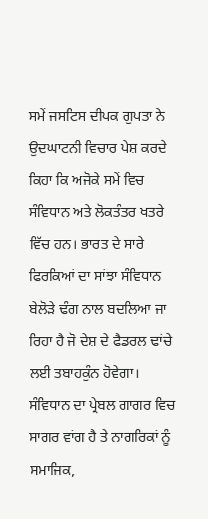ਸਮੇਂ ਜਸਟਿਸ ਦੀਪਕ ਗੁਪਤਾ ਨੇ ਉਦਘਾਟਨੀ ਵਿਚਾਰ ਪੇਸ਼ ਕਰਦੇ ਕਿਹਾ ਕਿ ਅਜੋਕੇ ਸਮੇਂ ਵਿਚ ਸੰਵਿਧਾਨ ਅਤੇ ਲੋਕਤੰਤਰ ਖਤਰੇ ਵਿੱਚ ਹਨ। ਭਾਰਤ ਦੇ ਸਾਰੇ ਫਿਰਕਿਆਂ ਦਾ ਸਾਂਝਾ ਸੰਵਿਧਾਨ ਬੇਲੋੜੇ ਢੰਗ ਨਾਲ ਬਦਲਿਆ ਜਾ ਰਿਹਾ ਹੈ ਜੋ ਦੇਸ਼ ਦੇ ਫੈਡਰਲ ਢਾਂਚੇ ਲਈ ਤਬਾਹਕੁੰਨ ਹੋਵੇਗਾ। ਸੰਵਿਧਾਨ ਦਾ ਪ੍ਰੇਬਲ ਗਾਗਰ ਵਿਚ ਸਾਗਰ ਵਾਂਗ ਹੈ ਤੇ ਨਾਗਰਿਕਾਂ ਨੂੰ ਸਮਾਜਿਕ,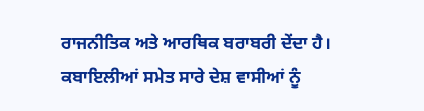ਰਾਜਨੀਤਿਕ ਅਤੇ ਆਰਥਿਕ ਬਰਾਬਰੀ ਦੇਂਦਾ ਹੈ। ਕਬਾਇਲੀਆਂ ਸਮੇਤ ਸਾਰੇ ਦੇਸ਼ ਵਾਸੀਆਂ ਨੂੰ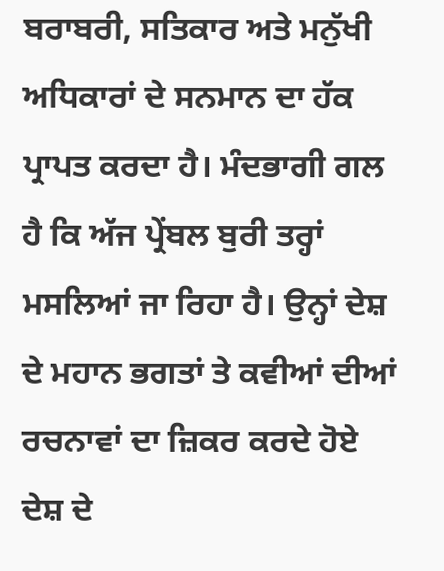ਬਰਾਬਰੀ, ਸਤਿਕਾਰ ਅਤੇ ਮਨੁੱਖੀ ਅਧਿਕਾਰਾਂ ਦੇ ਸਨਮਾਨ ਦਾ ਹੱਕ ਪ੍ਰਾਪਤ ਕਰਦਾ ਹੈ। ਮੰਦਭਾਗੀ ਗਲ ਹੈ ਕਿ ਅੱਜ ਪ੍ਰੇਂਬਲ ਬੁਰੀ ਤਰ੍ਹਾਂ ਮਸਲਿਆਂ ਜਾ ਰਿਹਾ ਹੈ। ਉਨ੍ਹਾਂ ਦੇਸ਼ ਦੇ ਮਹਾਨ ਭਗਤਾਂ ਤੇ ਕਵੀਆਂ ਦੀਆਂ ਰਚਨਾਵਾਂ ਦਾ ਜ਼ਿਕਰ ਕਰਦੇ ਹੋਏ ਦੇਸ਼ ਦੇ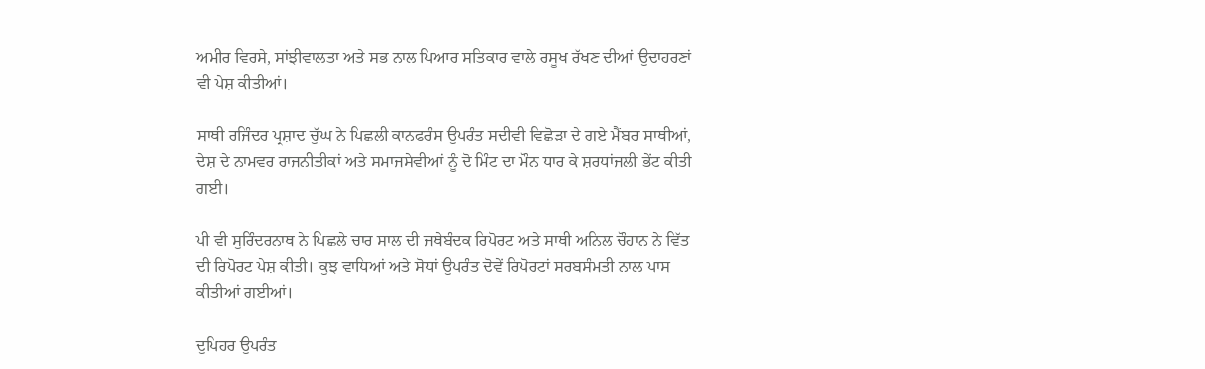ਅਮੀਰ ਵਿਰਸੇ, ਸਾਂਝੀਵਾਲਤਾ ਅਤੇ ਸਭ ਨਾਲ ਪਿਆਰ ਸਤਿਕਾਰ ਵਾਲੇ ਰਸੂਖ ਰੱਖਣ ਦੀਆਂ ਉਦਾਹਰਣਾਂ ਵੀ ਪੇਸ਼ ਕੀਤੀਆਂ।

ਸਾਥੀ ਰਜਿੰਦਰ ਪ੍ਰਸ਼ਾਦ ਚੁੱਘ ਨੇ ਪਿਛਲੀ ਕਾਨਫਰੰਸ ਉਪਰੰਤ ਸਦੀਵੀ ਵਿਛੋੜਾ ਦੇ ਗਏ ਮੈਂਬਰ ਸਾਥੀਆਂ, ਦੇਸ਼ ਦੇ ਨਾਮਵਰ ਰਾਜਨੀਤੀਕਾਂ ਅਤੇ ਸਮਾਜਸੇਵੀਆਂ ਨੂੰ ਦੋ ਮਿੰਟ ਦਾ ਮੌਨ ਧਾਰ ਕੇ ਸ਼ਰਧਾਂਜਲੀ ਭੇਂਟ ਕੀਤੀ ਗਈ।

ਪੀ ਵੀ ਸੁਰਿੰਦਰਨਾਥ ਨੇ ਪਿਛਲੇ ਚਾਰ ਸਾਲ ਦੀ ਜਥੇਬੰਦਕ ਰਿਪੋਰਟ ਅਤੇ ਸਾਥੀ ਅਨਿਲ ਚੌਹਾਨ ਨੇ ਵਿੱਤ ਦੀ ਰਿਪੋਰਟ ਪੇਸ਼ ਕੀਤੀ। ਕੁਝ ਵਾਧਿਆਂ ਅਤੇ ਸੋਧਾਂ ਉਪਰੰਤ ਦੋਵੇਂ ਰਿਪੋਰਟਾਂ ਸਰਬਸੰਮਤੀ ਨਾਲ ਪਾਸ ਕੀਤੀਆਂ ਗਈਆਂ।

ਦੁਪਿਹਰ ਉਪਰੰਤ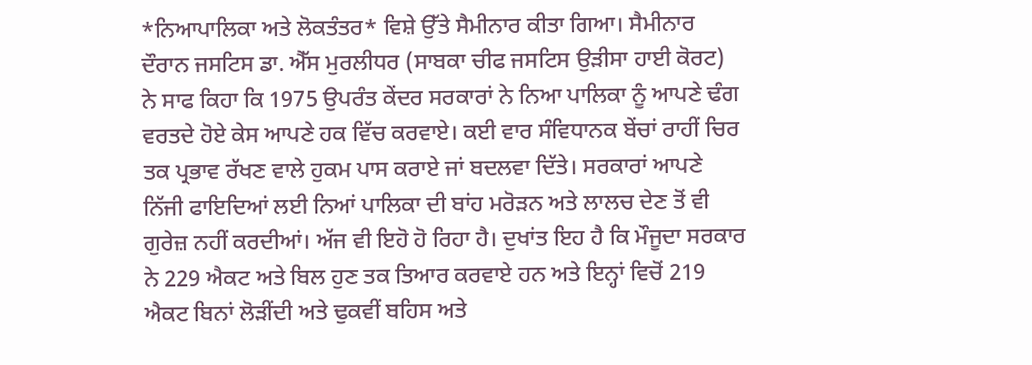*ਨਿਆਪਾਲਿਕਾ ਅਤੇ ਲੋਕਤੰਤਰ* ਵਿਸ਼ੇ ਉੱਤੇ ਸੈਮੀਨਾਰ ਕੀਤਾ ਗਿਆ। ਸੈਮੀਨਾਰ ਦੌਰਾਨ ਜਸਟਿਸ ਡਾ. ਐੱਸ ਮੁਰਲੀਧਰ (ਸਾਬਕਾ ਚੀਫ ਜਸਟਿਸ ਉੜੀਸਾ ਹਾਈ ਕੋਰਟ) ਨੇ ਸਾਫ ਕਿਹਾ ਕਿ 1975 ਉਪਰੰਤ ਕੇਂਦਰ ਸਰਕਾਰਾਂ ਨੇ ਨਿਆ ਪਾਲਿਕਾ ਨੂੰ ਆਪਣੇ ਢੰਗ ਵਰਤਦੇ ਹੋਏ ਕੇਸ ਆਪਣੇ ਹਕ ਵਿੱਚ ਕਰਵਾਏ। ਕਈ ਵਾਰ ਸੰਵਿਧਾਨਕ ਬੇਂਚਾਂ ਰਾਹੀਂ ਚਿਰ ਤਕ ਪ੍ਰਭਾਵ ਰੱਖਣ ਵਾਲੇ ਹੁਕਮ ਪਾਸ ਕਰਾਏ ਜਾਂ ਬਦਲਵਾ ਦਿੱਤੇ। ਸਰਕਾਰਾਂ ਆਪਣੇ ਨਿੱਜੀ ਫਾਇਦਿਆਂ ਲਈ ਨਿਆਂ ਪਾਲਿਕਾ ਦੀ ਬਾਂਹ ਮਰੋੜਨ ਅਤੇ ਲਾਲਚ ਦੇਣ ਤੋਂ ਵੀ ਗੁਰੇਜ਼ ਨਹੀਂ ਕਰਦੀਆਂ। ਅੱਜ ਵੀ ਇਹੋ ਹੋ ਰਿਹਾ ਹੈ। ਦੁਖਾਂਤ ਇਹ ਹੈ ਕਿ ਮੌਜੂਦਾ ਸਰਕਾਰ ਨੇ 229 ਐਕਟ ਅਤੇ ਬਿਲ ਹੁਣ ਤਕ ਤਿਆਰ ਕਰਵਾਏ ਹਨ ਅਤੇ ਇਨ੍ਹਾਂ ਵਿਚੋਂ 219 ਐਕਟ ਬਿਨਾਂ ਲੋੜੀਂਦੀ ਅਤੇ ਢੁਕਵੀਂ ਬਹਿਸ ਅਤੇ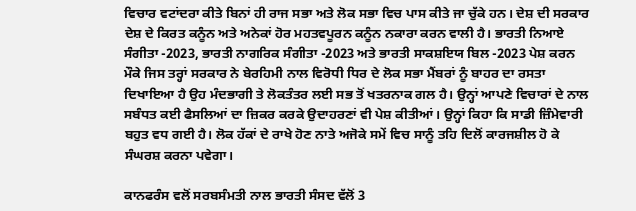ਵਿਚਾਰ ਵਟਾਂਦਰਾ ਕੀਤੇ ਬਿਨਾਂ ਹੀ ਰਾਜ ਸਭਾ ਅਤੇ ਲੋਕ ਸਭਾ ਵਿਚ ਪਾਸ ਕੀਤੇ ਜਾ ਚੁੱਕੇ ਹਨ। ਦੇਸ਼ ਦੀ ਸਰਕਾਰ ਦੇਸ਼ ਦੇ ਕਿਰਤ ਕਨੂੰਨ ਅਤੇ ਅਨੇਕਾਂ ਹੋਰ ਮਹਤਵਪੂਰਨ ਕਨੂੰਨ ਨਕਾਰਾ ਕਰਨ ਵਾਲੀ ਹੈ। ਭਾਰਤੀ ਨਿਆਏ ਸੰਗੀਤਾ -2023, ਭਾਰਤੀ ਨਾਗਰਿਕ ਸੰਗੀਤਾ -2023 ਅਤੇ ਭਾਰਤੀ ਸਾਕਸ਼ਇਯ ਬਿਲ -2023 ਪੇਸ਼ ਕਰਨ ਮੌਕੇ ਜਿਸ ਤਰ੍ਹਾਂ ਸਰਕਾਰ ਨੇ ਬੇਰਹਿਮੀ ਨਾਲ ਵਿਰੋਧੀ ਧਿਰ ਦੇ ਲੋਕ ਸਭਾ ਮੈਂਬਰਾਂ ਨੂੰ ਬਾਹਰ ਦਾ ਰਸਤਾ ਦਿਖਾਇਆ ਹੈ ਉਹ ਮੰਦਭਾਗੀ ਤੇ ਲੋਕਤੰਤਰ ਲਈ ਸਭ ਤੋਂ ਖਤਰਨਾਕ ਗਲ ਹੈ। ਉਨ੍ਹਾਂ ਆਪਣੇ ਵਿਚਾਰਾਂ ਦੇ ਨਾਲ ਸਬੰਧਤ ਕਈ ਫੈਸਲਿਆਂ ਦਾ ਜ਼ਿਕਰ ਕਰਕੇ ਉਦਾਹਰਣਾਂ ਵੀ ਪੇਸ਼ ਕੀਤੀਆਂ। ਉਨ੍ਹਾਂ ਕਿਹਾ ਕਿ ਸਾਡੀ ਜ਼ਿੰਮੇਵਾਰੀ ਬਹੁਤ ਵਧ ਗਈ ਹੈ। ਲੋਕ ਹੱਕਾਂ ਦੇ ਰਾਖੇ ਹੋਣ ਨਾਤੇ ਅਜੋਕੇ ਸਮੇਂ ਵਿਚ ਸਾਨੂੰ ਤਹਿ ਦਿਲੋਂ ਕਾਰਜਸ਼ੀਲ ਹੋ ਕੇ ਸੰਘਰਸ਼ ਕਰਨਾ ਪਵੇਗਾ।

ਕਾਨਫਰੰਸ ਵਲੋਂ ਸਰਬਸੰਮਤੀ ਨਾਲ ਭਾਰਤੀ ਸੰਸਦ ਵੱਲੋਂ 3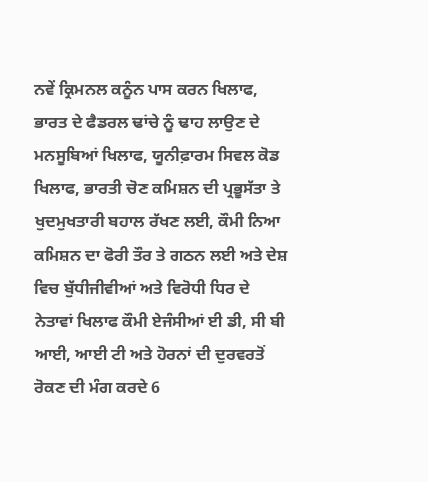ਨਵੇਂ ਕ੍ਰਿਮਨਲ ਕਨੂੰਨ ਪਾਸ ਕਰਨ ਖਿਲਾਫ, ਭਾਰਤ ਦੇ ਫੈਡਰਲ ਢਾਂਚੇ ਨੂੰ ਢਾਹ ਲਾਉਣ ਦੇ ਮਨਸੂਬਿਆਂ ਖਿਲਾਫ, ਯੂਨੀਫ਼ਾਰਮ ਸਿਵਲ ਕੋਡ ਖਿਲਾਫ, ਭਾਰਤੀ ਚੋਣ ਕਮਿਸ਼ਨ ਦੀ ਪ੍ਰਭੂਸੱਤਾ ਤੇ ਖੁਦਮੁਖਤਾਰੀ ਬਹਾਲ ਰੱਖਣ ਲਈ, ਕੌਮੀ ਨਿਆ ਕਮਿਸ਼ਨ ਦਾ ਫੋਰੀ ਤੌਰ ਤੇ ਗਠਨ ਲਈ ਅਤੇ ਦੇਸ਼ ਵਿਚ ਬੁੱਧੀਜੀਵੀਆਂ ਅਤੇ ਵਿਰੋਧੀ ਧਿਰ ਦੇ ਨੇਤਾਵਾਂ ਖਿਲਾਫ ਕੌਮੀ ਏਜੰਸੀਆਂ ਈ ਡੀ, ਸੀ ਬੀ ਆਈ, ਆਈ ਟੀ ਅਤੇ ਹੋਰਨਾਂ ਦੀ ਦੁਰਵਰਤੋਂ ਰੋਕਣ ਦੀ ਮੰਗ ਕਰਦੇ 6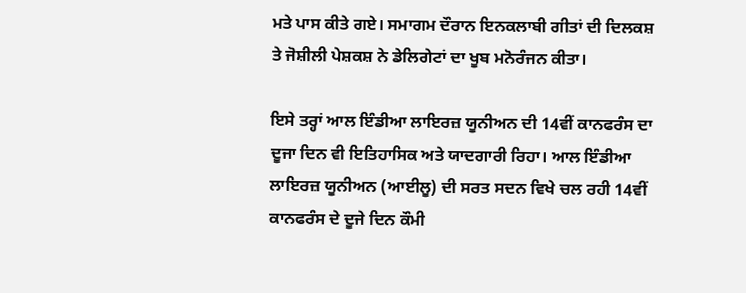ਮਤੇ ਪਾਸ ਕੀਤੇ ਗਏ। ਸਮਾਗਮ ਦੌਰਾਨ ਇਨਕਲਾਬੀ ਗੀਤਾਂ ਦੀ ਦਿਲਕਸ਼ ਤੇ ਜੋਸ਼ੀਲੀ ਪੇਸ਼ਕਸ਼ ਨੇ ਡੇਲਿਗੇਟਾਂ ਦਾ ਖੂਬ ਮਨੋਰੰਜਨ ਕੀਤਾ।

ਇਸੇ ਤਰ੍ਹਾਂ ਆਲ ਇੰਡੀਆ ਲਾਇਰਜ਼ ਯੂਨੀਅਨ ਦੀ 14ਵੀਂ ਕਾਨਫਰੰਸ ਦਾ ਦੂਜਾ ਦਿਨ ਵੀ ਇਤਿਹਾਸਿਕ ਅਤੇ ਯਾਦਗਾਰੀ ਰਿਹਾ। ਆਲ ਇੰਡੀਆ ਲਾਇਰਜ਼ ਯੂਨੀਅਨ (ਆਈਲੂ) ਦੀ ਸਰਤ ਸਦਨ ਵਿਖੇ ਚਲ ਰਹੀ 14ਵੀਂ ਕਾਨਫਰੰਸ ਦੇ ਦੂਜੇ ਦਿਨ ਕੌਮੀ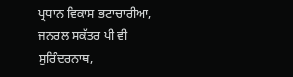ਪ੍ਰਧਾਨ ਵਿਕਾਸ ਭਟਾਚਾਰੀਆ, ਜਨਰਲ ਸਕੱਤਰ ਪੀ ਵੀ ਸੁਰਿੰਦਰਨਾਥ,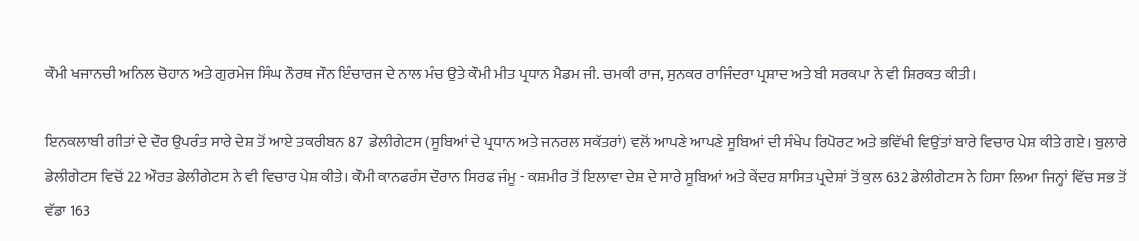ਕੌਮੀ ਖਜਾਨਚੀ ਅਨਿਲ ਚੋਹਾਨ ਅਤੇ ਗੁਰਮੇਜ ਸਿੰਘ ਨੌਰਥ ਜੌਨ ਇੰਚਾਰਜ ਦੇ ਨਾਲ ਮੰਚ ਉਤੇ ਕੌਮੀ ਮੀਤ ਪ੍ਰਧਾਨ ਮੈਡਮ ਜੀ. ਚਮਕੀ ਰਾਜ, ਸੁਨਕਰ ਰਾਜਿੰਦਰਾ ਪ੍ਰਸ਼ਾਦ ਅਤੇ ਬੀ ਸਰਕਪਾ ਨੇ ਵੀ ਸ਼ਿਰਕਤ ਕੀਤੀ।

ਇਨਕਲਾਬੀ ਗੀਤਾਂ ਦੇ ਦੌਰ ਉਪਰੰਤ ਸਾਰੇ ਦੇਸ਼ ਤੋਂ ਆਏ ਤਕਰੀਬਨ 87  ਡੇਲੀਗੇਟਸ (ਸੂਬਿਆਂ ਦੇ ਪ੍ਰਧਾਨ ਅਤੇ ਜਨਰਲ ਸਕੱਤਰਾਂ) ਵਲੋਂ ਆਪਣੇ ਆਪਣੇ ਸੂਬਿਆਂ ਦੀ ਸੰਖੇਪ ਰਿਪੋਰਟ ਅਤੇ ਭਵਿੱਖੀ ਵਿਉਂਤਾਂ ਬਾਰੇ ਵਿਚਾਰ ਪੇਸ਼ ਕੀਤੇ ਗਏ। ਬੁਲਾਰੇ ਡੇਲੀਗੇਟਸ ਵਿਚੋਂ 22 ਔਰਤ ਡੇਲੀਗੇਟਸ ਨੇ ਵੀ ਵਿਚਾਰ ਪੇਸ਼ ਕੀਤੇ। ਕੌਮੀ ਕਾਨਫਰੰਸ ਦੌਰਾਨ ਸਿਰਫ ਜੰਮੂ - ਕਸ਼ਮੀਰ ਤੋਂ ਇਲਾਵਾ ਦੇਸ਼ ਦੇ ਸਾਰੇ ਸੂਬਿਆਂ ਅਤੇ ਕੇਂਦਰ ਸ਼ਾਸਿਤ ਪ੍ਰਦੇਸ਼ਾਂ ਤੋਂ ਕੁਲ 632 ਡੇਲੀਗੇਟਸ ਨੇ ਹਿਸਾ ਲਿਆ ਜਿਨ੍ਹਾਂ ਵਿੱਚ ਸਭ ਤੋਂ ਵੱਡਾ 163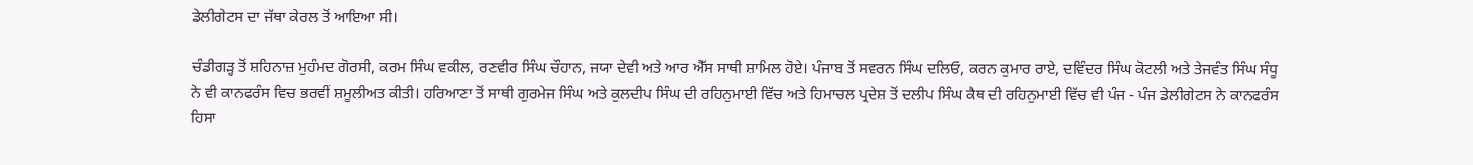ਡੇਲੀਗੇਟਸ ਦਾ ਜੱਥਾ ਕੇਰਲ ਤੋਂ ਆਇਆ ਸੀ।

ਚੰਡੀਗੜ੍ਹ ਤੋਂ ਸ਼ਹਿਨਾਜ਼ ਮੁਹੰਮਦ ਗੋਰਸੀ, ਕਰਮ ਸਿੰਘ ਵਕੀਲ, ਰਣਵੀਰ ਸਿੰਘ ਚੌਹਾਨ, ਜਯਾ ਦੇਵੀ ਅਤੇ ਆਰ ਐੱਸ ਸਾਥੀ ਸ਼ਾਮਿਲ ਹੋਏ। ਪੰਜਾਬ ਤੋਂ ਸਵਰਨ ਸਿੰਘ ਦਲਿਓ, ਕਰਨ ਕੁਮਾਰ ਰਾਏ, ਦਵਿੰਦਰ ਸਿੰਘ ਕੋਟਲੀ ਅਤੇ ਤੇਜਵੰਤ ਸਿੰਘ ਸੰਧੂ ਨੇ ਵੀ ਕਾਨਫਰੰਸ ਵਿਚ ਭਰਵੀਂ ਸ਼ਮੂਲੀਅਤ ਕੀਤੀ। ਹਰਿਆਣਾ ਤੋਂ ਸਾਥੀ ਗੁਰਮੇਜ ਸਿੰਘ ਅਤੇ ਕੁਲਦੀਪ ਸਿੰਘ ਦੀ ਰਹਿਨੁਮਾਈ ਵਿੱਚ ਅਤੇ ਹਿਮਾਚਲ ਪ੍ਰਦੇਸ਼ ਤੋਂ ਦਲੀਪ ਸਿੰਘ ਕੈਥ ਦੀ ਰਹਿਨੁਮਾਈ ਵਿੱਚ ਵੀ ਪੰਜ - ਪੰਜ ਡੇਲੀਗੇਟਸ ਨੇ ਕਾਨਫਰੰਸ ਹਿਸਾ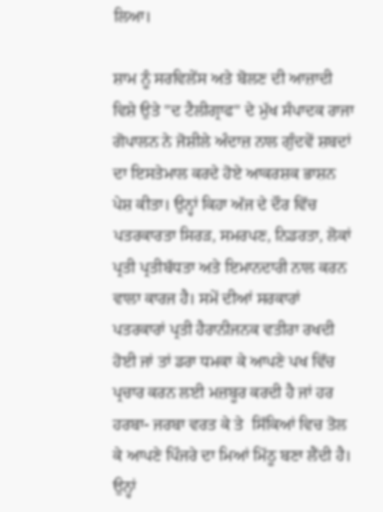ਲਿਆ।

ਸ਼ਾਮ ਨੂੰ ਸਰਵਿਲੇਂਸ ਅਤੇ ਬੋਲਣ ਦੀ ਆਜ਼ਾਦੀ ਵਿਸ਼ੇ ਉਤੇ "ਦ ਟੈਲੀਗ੍ਰਾਫ" ਦੇ ਮੁੱਖ ਸੰਪਾਦਕ ਰਾਜਾ ਗੋਪਾਲਨ ਨੇ ਜੋਸ਼ੀਲੇ ਅੰਦਾਜ਼ ਨਾਲ ਗੁੰਦਵੇਂ ਸ਼ਬਦਾਂ ਦਾ ਇਸਤੇਮਾਲ ਕਰਦੇ ਹੋਏ ਆਕਰਸ਼ਕ ਭਾਸ਼ਨ ਪੇਸ਼ ਕੀਤਾ। ਉਨ੍ਹਾਂ ਕਿਹਾ ਅੱਜ ਦੇ ਦੌਰ ਵਿੱਚ ਪਤਰਕਾਰਤਾ ਸਿਰੜ, ਸਮਰਪਣ, ਨਿਡਰਤਾ, ਲੋਕਾਂ ਪ੍ਰਤੀ ਪ੍ਰਤੀਬੱਧਤਾ ਅਤੇ ਇਮਾਨਦਾਰੀ ਨਾਲ ਕਰਨ ਵਾਲਾ ਕਾਰਜ ਹੈ। ਸਮੇਂ ਦੀਆਂ ਸਰਕਾਰਾਂ ਪਤਰਕਾਰਾਂ ਪ੍ਰਤੀ ਹੈਰਾਨੀਜਨਕ ਵਤੀਰਾ ਰਖਦੀ ਹੋਈ ਜਾਂ ਤਾਂ ਡਰਾ ਧਮਕਾ ਕੇ ਆਪਣੇ ਪਖ ਵਿੱਚ ਪ੍ਰਚਾਰ ਕਰਨ ਲਈ ਮਜ਼ਬੂਰ ਕਰਦੀ ਹੈ ਜਾਂ ਹਰ ਹਰਬਾ- ਜਰਬਾ ਵਰਤ ਕੇ ਤੇ  ਸਿੱਕਿਆਂ ਵਿਚ ਤੋਲ ਕੇ ਆਪਣੇ ਪਿੰਜਰੇ ਦਾ ਮਿਆਂ ਮਿੱਠੂ ਬਣਾ ਲੈਂਦੀ ਹੈ। ਉਨ੍ਹਾਂ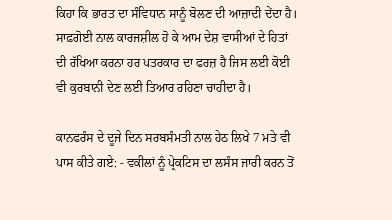ਕਿਹਾ ਕਿ ਭਾਰਤ ਦਾ ਸੰਵਿਧਾਨ ਸਾਨੂੰ ਬੋਲਣ ਦੀ ਆਜ਼ਾਦੀ ਦੇਂਦਾ ਹੈ। ਸਾਫ਼ਗੋਈ ਨਾਲ ਕਾਰਜਸ਼ੀਲ ਹੋ ਕੇ ਆਮ ਦੇਸ਼ ਵਾਸੀਆਂ ਦੇ ਹਿਤਾਂ ਦੀ ਰੱਖਿਆ ਕਰਨਾ ਹਰ ਪਤਰਕਾਰ ਦਾ ਫਰਜ਼ ਹੈ ਜਿਸ ਲਈ ਕੋਈ ਵੀ ਕੁਰਬਾਨੀ ਦੇਣ ਲਈ ਤਿਆਰ ਰਹਿਣਾ ਚਾਹੀਦਾ ਹੈ।

ਕਾਨਫਰੰਸ ਦੇ ਦੂਜੇ ਦਿਨ ਸਰਬਸੰਮਤੀ ਨਾਲ ਹੇਠ ਲਿਖੇ 7 ਮਤੇ ਵੀ ਪਾਸ ਕੀਤੇ ਗਏ: - ਵਕੀਲਾਂ ਨੂੰ ਪ੍ਰੇਕਟਿਸ ਦਾ ਲਸੰਸ ਜਾਰੀ ਕਰਨ ਤੋਂ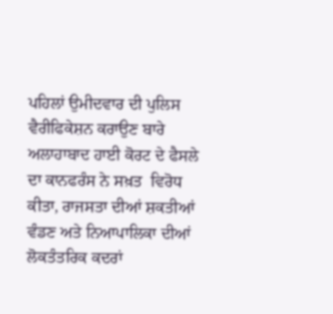ਪਹਿਲਾਂ ਉਮੀਦਵਾਰ ਦੀ ਪੁਲਿਸ ਵੈਰੀਫਿਕੇਸ਼ਨ ਕਰਾਉਣ ਬਾਰੇ ਅਲਾਹਾਬਾਦ ਹਾਈ ਕੋਰਟ ਦੇ ਫੈਸਲੇ ਦਾ ਕਾਨਫਰੰਸ ਨੇ ਸਖ਼ਤ  ਵਿਰੋਧ ਕੀਤਾ, ਰਾਜਸਤਾ ਦੀਆਂ ਸ਼ਕਤੀਆਂ ਵੰਡਣ ਅਤੇ ਨਿਆਪਾਲਿਕਾ ਦੀਆਂ ਲੋਕਤੰਤਰਿਕ ਕਦਰਾਂ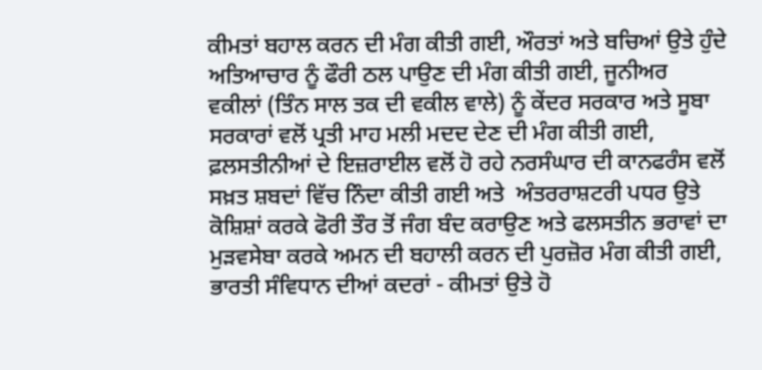ਕੀਮਤਾਂ ਬਹਾਲ ਕਰਨ ਦੀ ਮੰਗ ਕੀਤੀ ਗਈ, ਔਰਤਾਂ ਅਤੇ ਬਚਿਆਂ ਉਤੇ ਹੁੰਦੇ ਅਤਿਆਚਾਰ ਨੂੰ ਫੌਰੀ ਠਲ ਪਾਉਣ ਦੀ ਮੰਗ ਕੀਤੀ ਗਈ, ਜੂਨੀਅਰ ਵਕੀਲਾਂ (ਤਿੰਨ ਸਾਲ ਤਕ ਦੀ ਵਕੀਲ ਵਾਲੇ) ਨੂੰ ਕੇਂਦਰ ਸਰਕਾਰ ਅਤੇ ਸੂਬਾ ਸਰਕਾਰਾਂ ਵਲੋਂ ਪ੍ਰਤੀ ਮਾਹ ਮਲੀ ਮਦਦ ਦੇਣ ਦੀ ਮੰਗ ਕੀਤੀ ਗਈ, ਫ਼ਲਸਤੀਨੀਆਂ ਦੇ ਇਜ਼ਰਾਈਲ ਵਲੋਂ ਹੋ ਰਹੇ ਨਰਸੰਘਾਰ ਦੀ ਕਾਨਫਰੰਸ ਵਲੋਂ ਸਖ਼ਤ ਸ਼ਬਦਾਂ ਵਿੱਚ ਨਿੰਦਾ ਕੀਤੀ ਗਈ ਅਤੇ  ਅੰਤਰਰਾਸ਼ਟਰੀ ਪਧਰ ਉਤੇ ਕੋਸ਼ਿਸ਼ਾਂ ਕਰਕੇ ਫੋਰੀ ਤੌਰ ਤੋਂ ਜੰਗ ਬੰਦ ਕਰਾਉਣ ਅਤੇ ਫਲਸਤੀਨ ਭਰਾਵਾਂ ਦਾ ਮੁੜਵਸੇਬਾ ਕਰਕੇ ਅਮਨ ਦੀ ਬਹਾਲੀ ਕਰਨ ਦੀ ਪੁਰਜ਼ੋਰ ਮੰਗ ਕੀਤੀ ਗਈ, ਭਾਰਤੀ ਸੰਵਿਧਾਨ ਦੀਆਂ ਕਦਰਾਂ - ਕੀਮਤਾਂ ਉਤੇ ਹੋ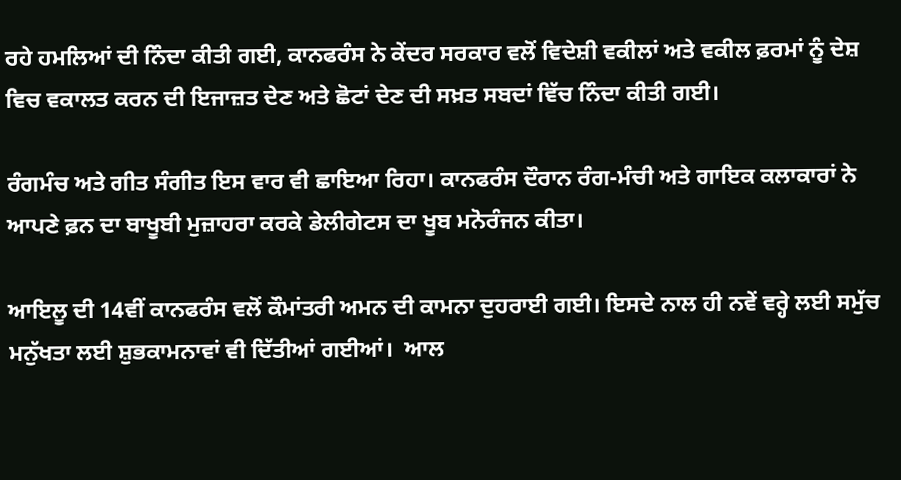ਰਹੇ ਹਮਲਿਆਂ ਦੀ ਨਿੰਦਾ ਕੀਤੀ ਗਈ, ਕਾਨਫਰੰਸ ਨੇ ਕੇਂਦਰ ਸਰਕਾਰ ਵਲੋਂ ਵਿਦੇਸ਼ੀ ਵਕੀਲਾਂ ਅਤੇ ਵਕੀਲ ਫ਼ਰਮਾਂ ਨੂੰ ਦੇਸ਼ ਵਿਚ ਵਕਾਲਤ ਕਰਨ ਦੀ ਇਜਾਜ਼ਤ ਦੇਣ ਅਤੇ ਛੋਟਾਂ ਦੇਣ ਦੀ ਸਖ਼ਤ ਸਬਦਾਂ ਵਿੱਚ ਨਿੰਦਾ ਕੀਤੀ ਗਈ।

ਰੰਗਮੰਚ ਅਤੇ ਗੀਤ ਸੰਗੀਤ ਇਸ ਵਾਰ ਵੀ ਛਾਇਆ ਰਿਹਾ। ਕਾਨਫਰੰਸ ਦੌਰਾਨ ਰੰਗ-ਮੰਚੀ ਅਤੇ ਗਾਇਕ ਕਲਾਕਾਰਾਂ ਨੇ ਆਪਣੇ ਫ਼ਨ ਦਾ ਬਾਖੂਬੀ ਮੁਜ਼ਾਹਰਾ ਕਰਕੇ ਡੇਲੀਗੇਟਸ ਦਾ ਖੂਬ ਮਨੋਰੰਜਨ ਕੀਤਾ।

ਆਇਲੂ ਦੀ 14ਵੀਂ ਕਾਨਫਰੰਸ ਵਲੋਂ ਕੌਮਾਂਤਰੀ ਅਮਨ ਦੀ ਕਾਮਨਾ ਦੁਹਰਾਈ ਗਈ। ਇਸਦੇ ਨਾਲ ਹੀ ਨਵੇਂ ਵਰ੍ਹੇ ਲਈ ਸਮੁੱਚ ਮਨੁੱਖਤਾ ਲਈ ਸ਼ੁਭਕਾਮਨਾਵਾਂ ਵੀ ਦਿੱਤੀਆਂ ਗਈਆਂ।  ਆਲ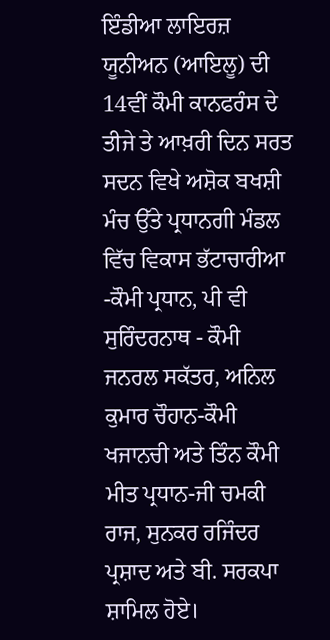ਇੰਡੀਆ ਲਾਇਰਜ਼ ਯੂਨੀਅਨ (ਆਇਲੂ) ਦੀ 14ਵੀਂ ਕੌਮੀ ਕਾਨਫਰੰਸ ਦੇ ਤੀਜੇ ਤੇ ਆਖ਼ਰੀ ਦਿਨ ਸਰਤ ਸਦਨ ਵਿਖੇ ਅਸ਼ੋਕ ਬਖਸ਼ੀ ਮੰਚ ਉੱਤੇ ਪ੍ਰਧਾਨਗੀ ਮੰਡਲ ਵਿੱਚ ਵਿਕਾਸ ਭੱਟਾਚਾਰੀਆ -ਕੌਮੀ ਪ੍ਰਧਾਨ, ਪੀ ਵੀ ਸੁਰਿੰਦਰਨਾਥ - ਕੌਮੀ ਜਨਰਲ ਸਕੱਤਰ, ਅਨਿਲ ਕੁਮਾਰ ਚੌਹਾਨ-ਕੌਮੀ ਖਜਾਨਚੀ ਅਤੇ ਤਿੰਨ ਕੌਮੀ ਮੀਤ ਪ੍ਰਧਾਨ-ਜੀ ਚਮਕੀ ਰਾਜ, ਸੁਨਕਰ ਰਜਿੰਦਰ ਪ੍ਰਸ਼ਾਦ ਅਤੇ ਬੀ. ਸਰਕਪਾ ਸ਼ਾਮਿਲ ਹੋਏ।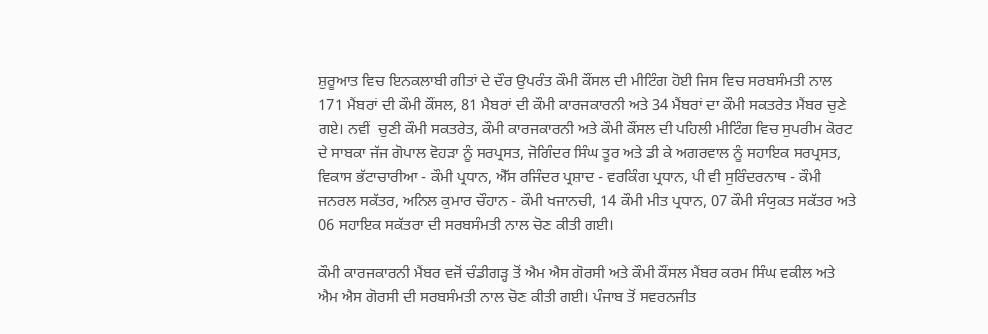ਸ਼ੁਰੂਆਤ ਵਿਚ ਇਨਕਲਾਬੀ ਗੀਤਾਂ ਦੇ ਦੌਰ ਉਪਰੰਤ ਕੌਮੀ ਕੌਂਸਲ ਦੀ ਮੀਟਿੰਗ ਹੋਈ ਜਿਸ ਵਿਚ ਸਰਬਸੰਮਤੀ ਨਾਲ 171 ਮੈਂਬਰਾਂ ਦੀ ਕੌਮੀ ਕੌਂਸਲ, 81 ਮੈਬਰਾਂ ਦੀ ਕੌਮੀ ਕਾਰਜਕਾਰਨੀ ਅਤੇ 34 ਮੈਂਬਰਾਂ ਦਾ ਕੌਮੀ ਸਕਤਰੇਤ ਮੈਂਬਰ ਚੁਣੇ ਗਏ। ਨਵੀਂ  ਚੁਣੀ ਕੌਮੀ ਸਕਤਰੇਤ, ਕੌਮੀ ਕਾਰਜਕਾਰਨੀ ਅਤੇ ਕੌਮੀ ਕੌਂਸਲ ਦੀ ਪਹਿਲੀ ਮੀਟਿੰਗ ਵਿਚ ਸੁਪਰੀਮ ਕੋਰਟ ਦੇ ਸਾਬਕਾ ਜੱਜ ਗੋਪਾਲ ਵੋਹੜਾ ਨੂੰ ਸਰਪ੍ਰਸਤ, ਜੋਗਿੰਦਰ ਸਿੰਘ ਤੂਰ ਅਤੇ ਡੀ ਕੇ ਅਗਰਵਾਲ ਨੂੰ ਸਹਾਇਕ ਸਰਪ੍ਰਸਤ, ਵਿਕਾਸ ਭੱਟਾਚਾਰੀਆ - ਕੌਮੀ ਪ੍ਰਧਾਨ, ਐੱਸ ਰਜਿੰਦਰ ਪ੍ਰਸ਼ਾਦ - ਵਰਕਿੰਗ ਪ੍ਰਧਾਨ, ਪੀ ਵੀ ਸੁਰਿੰਦਰਨਾਥ - ਕੌਮੀ ਜਨਰਲ ਸਕੱਤਰ, ਅਨਿਲ ਕੁਮਾਰ ਚੌਹਾਨ - ਕੌਮੀ ਖਜਾਨਚੀ, 14 ਕੌਮੀ ਮੀਤ ਪ੍ਰਧਾਨ, 07 ਕੌਮੀ ਸੰਯੁਕਤ ਸਕੱਤਰ ਅਤੇ 06 ਸਹਾਇਕ ਸਕੱਤਰਾ ਦੀ ਸਰਬਸੰਮਤੀ ਨਾਲ ਚੋਣ ਕੀਤੀ ਗਈ।

ਕੌਮੀ ਕਾਰਜਕਾਰਨੀ ਮੈਂਬਰ ਵਜੋਂ ਚੰਡੀਗੜ੍ਹ ਤੋਂ ਐਮ ਐਸ ਗੋਰਸੀ ਅਤੇ ਕੌਮੀ ਕੌਂਸਲ ਮੈਂਬਰ ਕਰਮ ਸਿੰਘ ਵਕੀਲ ਅਤੇ ਐਮ ਐਸ ਗੋਰਸੀ ਦੀ ਸਰਬਸੰਮਤੀ ਨਾਲ ਚੋਣ ਕੀਤੀ ਗਈ। ਪੰਜਾਬ ਤੋਂ ਸਵਰਨਜੀਤ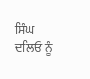ਸਿੰਘ ਦਲਿਓ ਨੂੰ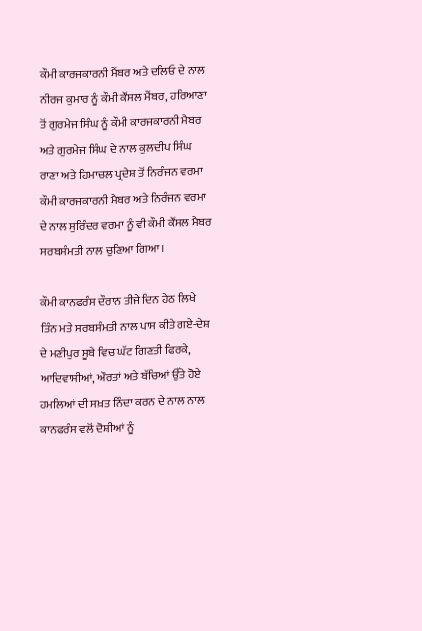ਕੌਮੀ ਕਾਰਜਕਾਰਨੀ ਮੈਂਬਰ ਅਤੇ ਦਲਿਓ ਦੇ ਨਾਲ ਨੀਰਜ ਕੁਮਾਰ ਨੂੰ ਕੌਮੀ ਕੌਂਸਲ ਮੈਂਬਰ, ਹਰਿਆਣਾ ਤੋਂ ਗੁਰਮੇਜ ਸਿੰਘ ਨੂੰ ਕੌਮੀ ਕਾਰਜਕਾਰਨੀ ਮੈਬਰ ਅਤੇ ਗੁਰਮੇਜ ਸਿੰਘ ਦੇ ਨਾਲ ਕੁਲਦੀਪ ਸਿੰਘ ਰਾਣਾ ਅਤੇ ਹਿਮਾਚਲ ਪ੍ਰਦੇਸ਼ ਤੋਂ ਨਿਰੰਜਨ ਵਰਮਾ ਕੌਮੀ ਕਾਰਜਕਾਰਨੀ ਮੈਬਰ ਅਤੇ ਨਿਰੰਜਨ ਵਰਮਾ ਦੇ ਨਾਲ ਸੁਰਿੰਦਰ ਵਰਮਾ ਨੂੰ ਵੀ ਕੌਮੀ ਕੌਂਸਲ ਮੈਬਰ ਸਰਬਸੰਮਤੀ ਨਾਲ ਚੁਣਿਆ ਗਿਆ।

ਕੌਮੀ ਕਾਨਫਰੰਸ ਦੌਰਾਨ ਤੀਜੇ ਦਿਨ ਹੇਠ ਲਿਖੇ ਤਿੰਨ ਮਤੇ ਸਰਬਸੰਮਤੀ ਨਾਲ ਪਾਸ ਕੀਤੇ ਗਏ-ਦੇਸ਼ ਦੇ ਮਣੀਪੁਰ ਸੂਬੇ ਵਿਚ ਘੱਟ ਗਿਣਤੀ ਫਿਰਕੇ, ਆਦਿਵਾਸੀਆਂ, ਔਰਤਾਂ ਅਤੇ ਬੱਚਿਆਂ ਉੱਤੇ ਹੋਏ ਹਮਲਿਆਂ ਦੀ ਸਖ਼ਤ ਨਿੰਦਾ ਕਰਨ ਦੇ ਨਾਲ ਨਾਲ ਕਾਨਫਰੰਸ ਵਲੋਂ ਦੋਸ਼ੀਆਂ ਨੂੰ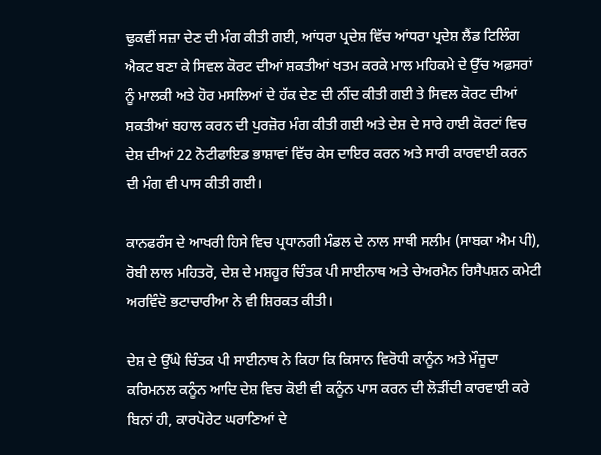ਢੁਕਵੀਂ ਸਜ਼ਾ ਦੇਣ ਦੀ ਮੰਗ ਕੀਤੀ ਗਈ, ਆਂਧਰਾ ਪ੍ਰਦੇਸ਼ ਵਿੱਚ ਆਂਧਰਾ ਪ੍ਰਦੇਸ਼ ਲੈਂਡ ਟਿਲਿੰਗ ਐਕਟ ਬਣਾ ਕੇ ਸਿਵਲ ਕੋਰਟ ਦੀਆਂ ਸ਼ਕਤੀਆਂ ਖਤਮ ਕਰਕੇ ਮਾਲ ਮਹਿਕਮੇ ਦੇ ਉੱਚ ਅਫ਼ਸਰਾਂ ਨੂੰ ਮਾਲਕੀ ਅਤੇ ਹੋਰ ਮਸਲਿਆਂ ਦੇ ਹੱਕ ਦੇਣ ਦੀ ਨੀਂਦ ਕੀਤੀ ਗਈ ਤੇ ਸਿਵਲ ਕੋਰਟ ਦੀਆਂ ਸ਼ਕਤੀਆਂ ਬਹਾਲ ਕਰਨ ਦੀ ਪੁਰਜ਼ੋਰ ਮੰਗ ਕੀਤੀ ਗਈ ਅਤੇ ਦੇਸ਼ ਦੇ ਸਾਰੇ ਹਾਈ ਕੋਰਟਾਂ ਵਿਚ ਦੇਸ਼ ਦੀਆਂ 22 ਨੋਟੀਫਾਇਡ ਭਾਸ਼ਾਵਾਂ ਵਿੱਚ ਕੇਸ ਦਾਇਰ ਕਰਨ ਅਤੇ ਸਾਰੀ ਕਾਰਵਾਈ ਕਰਨ ਦੀ ਮੰਗ ਵੀ ਪਾਸ ਕੀਤੀ ਗਈ।

ਕਾਨਫਰੰਸ ਦੇ ਆਖਰੀ ਹਿਸੇ ਵਿਚ ਪ੍ਰਧਾਨਗੀ ਮੰਡਲ ਦੇ ਨਾਲ ਸਾਥੀ ਸਲੀਮ (ਸਾਬਕਾ ਐਮ ਪੀ), ਰੋਬੀ ਲਾਲ ਮਹਿਤਰੋ, ਦੇਸ਼ ਦੇ ਮਸ਼ਹੂਰ ਚਿੰਤਕ ਪੀ ਸਾਈਨਾਥ ਅਤੇ ਚੇਅਰਮੈਨ ਰਿਸੈਪਸ਼ਨ ਕਮੇਟੀ ਅਰਵਿੰਦੋ ਭਟਾਚਾਰੀਆ ਨੇ ਵੀ ਸ਼ਿਰਕਤ ਕੀਤੀ।

ਦੇਸ਼ ਦੇ ਉੱਘੇ ਚਿੰਤਕ ਪੀ ਸਾਈਨਾਥ ਨੇ ਕਿਹਾ ਕਿ ਕਿਸਾਨ ਵਿਰੋਧੀ ਕਾਨੂੰਨ ਅਤੇ ਮੌਜੂਦਾ ਕਰਿਮਨਲ ਕਨੂੰਨ ਆਦਿ ਦੇਸ਼ ਵਿਚ ਕੋਈ ਵੀ ਕਨੂੰਨ ਪਾਸ ਕਰਨ ਦੀ ਲੋੜੀਂਦੀ ਕਾਰਵਾਈ ਕਰੇ ਬਿਨਾਂ ਹੀ, ਕਾਰਪੋਰੇਟ ਘਰਾਣਿਆਂ ਦੇ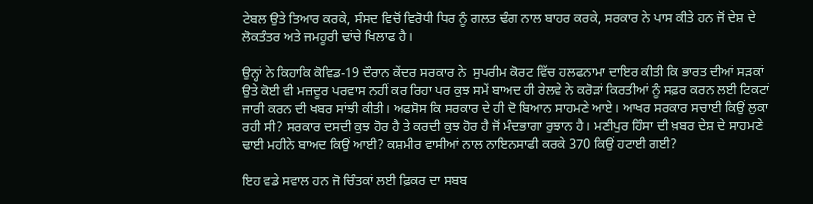ਟੇਬਲ ਉਤੇ ਤਿਆਰ ਕਰਕੇ, ਸੰਸਦ ਵਿਚੋਂ ਵਿਰੋਧੀ ਧਿਰ ਨੂੰ ਗਲਤ ਢੰਗ ਨਾਲ ਬਾਹਰ ਕਰਕੇ, ਸਰਕਾਰ ਨੇ ਪਾਸ ਕੀਤੇ ਹਨ ਜੋਂ ਦੇਸ਼ ਦੇ ਲੋਕਤੰਤਰ ਅਤੇ ਜਮਹੂਰੀ ਢਾਂਚੇ ਖਿਲਾਫ ਹੈ।

ਉਨ੍ਹਾਂ ਨੇ ਕਿਹਾਕਿ ਕੋਵਿਡ-19 ਦੌਰਾਨ ਕੇਂਦਰ ਸਰਕਾਰ ਨੇ  ਸੁਪਰੀਮ ਕੋਰਟ ਵਿੱਚ ਹਲਫਨਾਮਾ ਦਾਇਰ ਕੀਤੀ ਕਿ ਭਾਰਤ ਦੀਆਂ ਸੜਕਾਂ ਉਤੇ ਕੋਈ ਵੀ ਮਜ਼ਦੂਰ ਪਰਵਾਸ ਨਹੀਂ ਕਰ ਰਿਹਾ ਪਰ ਕੁਝ ਸਮੇਂ ਬਾਅਦ ਹੀ ਰੇਲਵੇ ਨੇ ਕਰੋੜਾਂ ਕਿਰਤੀਆਂ ਨੂੰ ਸਫ਼ਰ ਕਰਨ ਲਈ ਟਿਕਟਾਂ ਜਾਰੀ ਕਰਨ ਦੀ ਖਬਰ ਸਾਂਝੀ ਕੀਤੀ। ਅਫਸੋਸ ਕਿ ਸਰਕਾਰ ਦੇ ਹੀ ਦੋ ਬਿਆਨ ਸਾਹਮਣੇ ਆਏ। ਆਖਰ ਸਰਕਾਰ ਸਚਾਈ ਕਿਉਂ ਲੁਕਾ ਰਹੀ ਸੀ? ਸਰਕਾਰ ਦਸਦੀ ਕੁਝ ਹੋਰ ਹੈ ਤੇ ਕਰਦੀ ਕੁਝ ਹੋਰ ਹੈ ਜੋਂ ਮੰਦਭਾਗਾ ਰੁਝਾਨ ਹੈ। ਮਣੀਪੁਰ ਹਿੰਸਾ ਦੀ ਖ਼ਬਰ ਦੇਸ਼ ਦੇ ਸਾਹਮਣੇ ਢਾਈ ਮਹੀਨੇ ਬਾਅਦ ਕਿਉਂ ਆਈ? ਕਸ਼ਮੀਰ ਵਾਸੀਆਂ ਨਾਲ ਨਾਇਨਸਾਫੀ ਕਰਕੇ 370 ਕਿਉਂ ਹਟਾਈ ਗਈ?

ਇਹ ਵਡੇ ਸਵਾਲ ਹਨ ਜੋ ਚਿੰਤਕਾਂ ਲਈ ਫ਼ਿਕਰ ਦਾ ਸਬਬ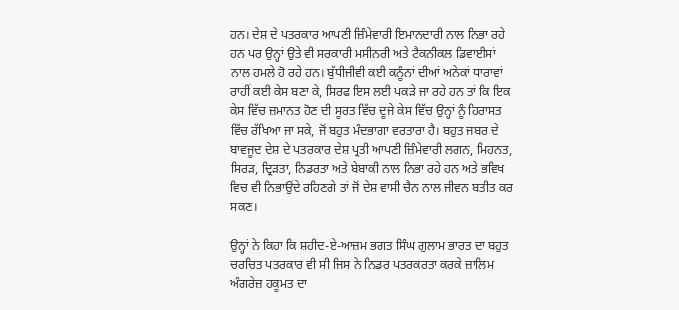ਹਨ। ਦੇਸ਼ ਦੇ ਪਤਰਕਾਰ ਆਪਣੀ ਜ਼ਿੰਮੇਵਾਰੀ ਇਮਾਨਦਾਰੀ ਨਾਲ ਨਿਭਾ ਰਹੇ ਹਨ ਪਰ ਉਨ੍ਹਾਂ ਉਤੇ ਵੀ ਸਰਕਾਰੀ ਮਸੀਨਰੀ ਅਤੇ ਟੈਕਨੀਕਲ ਡਿਵਾਈਸਾਂ ਨਾਲ ਹਮਲੇ ਹੋ ਰਹੇ ਹਨ। ਬੁੱਧੀਜੀਵੀ ਕਈ ਕਨੂੰਨਾਂ ਦੀਆਂ ਅਨੇਕਾਂ ਧਾਰਾਵਾਂ ਰਾਹੀਂ ਕਈ ਕੇਸ ਬਣਾ ਕੇ, ਸਿਰਫ ਇਸ ਲਈ ਪਕੜੇ ਜਾ ਰਹੇ ਹਨ ਤਾਂ ਕਿ ਇਕ ਕੇਸ ਵਿੱਚ ਜ਼ਮਾਨਤ ਹੋਣ ਦੀ ਸੂਰਤ ਵਿੱਚ ਦੂਜੇ ਕੇਸ ਵਿੱਚ ਉਨ੍ਹਾਂ ਨੂੰ ਹਿਰਾਸਤ ਵਿੱਚ ਰੱਖਿਆ ਜਾ ਸਕੇ, ਜੋਂ ਬਹੁਤ ਮੰਦਭਾਗਾ ਵਰਤਾਰਾ ਹੈ। ਬਹੁਤ ਜਬਰ ਦੇ ਬਾਵਜੂਦ ਦੇਸ਼ ਦੇ ਪਤਰਕਾਰ ਦੇਸ਼ ਪ੍ਰਤੀ ਆਪਣੀ ਜ਼ਿੰਮੇਵਾਰੀ ਲਗਨ, ਮਿਹਨਤ, ਸਿਰੜ, ਦ੍ਰਿੜਤਾ, ਨਿਡਰਤਾ ਅਤੇ ਬੇਬਾਕੀ ਨਾਲ ਨਿਭਾ ਰਹੇ ਹਨ ਅਤੇ ਭਵਿਖ ਵਿਚ ਵੀ ਨਿਭਾਉਂਦੇ ਰਹਿਣਗੇ ਤਾਂ ਜੋਂ ਦੇਸ਼ ਵਾਸੀ ਚੈਨ ਨਾਲ ਜੀਵਨ ਬਤੀਤ ਕਰ ਸਕਣ।

ਉਨ੍ਹਾਂ ਨੇ ਕਿਹਾ ਕਿ ਸ਼ਹੀਦ-ਏ-ਆਜ਼ਮ ਭਗਤ ਸਿੰਘ ਗੁਲਾਮ ਭਾਰਤ ਦਾ ਬਹੁਤ ਚਰਚਿਤ ਪਤਰਕਾਰ ਵੀ ਸੀ ਜਿਸ ਨੇ ਨਿਡਰ ਪਤਰਕਰਤਾ ਕਰਕੇ ਜ਼ਾਲਿਮ ਅੰਗਰੇਜ਼ ਹਕੂਮਤ ਦਾ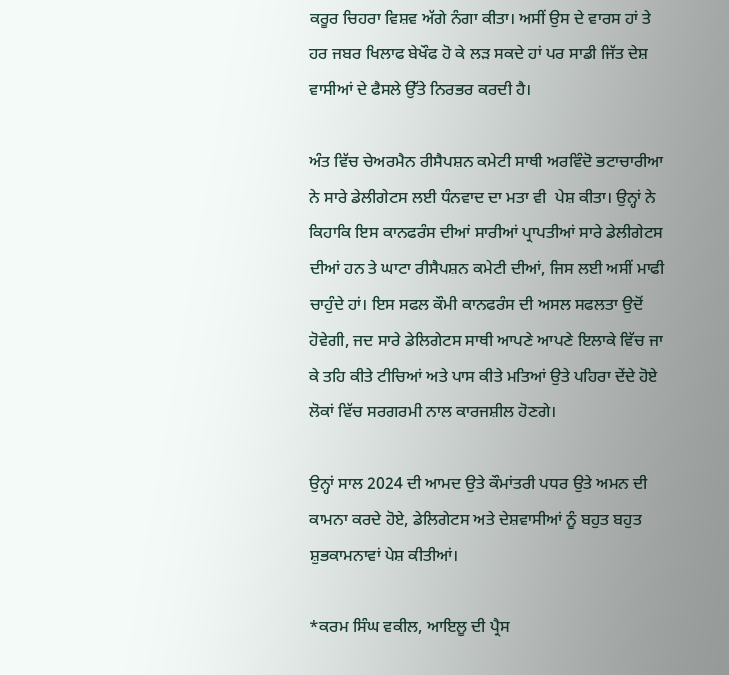ਕਰੂਰ ਚਿਹਰਾ ਵਿਸ਼ਵ ਅੱਗੇ ਨੰਗਾ ਕੀਤਾ। ਅਸੀਂ ਉਸ ਦੇ ਵਾਰਸ ਹਾਂ ਤੇ ਹਰ ਜਬਰ ਖਿਲਾਫ ਬੇਖੌਫ ਹੋ ਕੇ ਲੜ ਸਕਦੇ ਹਾਂ ਪਰ ਸਾਡੀ ਜਿੱਤ ਦੇਸ਼ ਵਾਸੀਆਂ ਦੇ ਫੈਸਲੇ ਉੱਤੇ ਨਿਰਭਰ ਕਰਦੀ ਹੈ।

ਅੰਤ ਵਿੱਚ ਚੇਅਰਮੈਨ ਰੀਸੈਪਸ਼ਨ ਕਮੇਟੀ ਸਾਥੀ ਅਰਵਿੰਦੋ ਭਟਾਚਾਰੀਆ ਨੇ ਸਾਰੇ ਡੇਲੀਗੇਟਸ ਲਈ ਧੰਨਵਾਦ ਦਾ ਮਤਾ ਵੀ  ਪੇਸ਼ ਕੀਤਾ। ਉਨ੍ਹਾਂ ਨੇ ਕਿਹਾਕਿ ਇਸ ਕਾਨਫਰੰਸ ਦੀਆਂ ਸਾਰੀਆਂ ਪ੍ਰਾਪਤੀਆਂ ਸਾਰੇ ਡੇਲੀਗੇਟਸ ਦੀਆਂ ਹਨ ਤੇ ਘਾਟਾ ਰੀਸੈਪਸ਼ਨ ਕਮੇਟੀ ਦੀਆਂ, ਜਿਸ ਲਈ ਅਸੀਂ ਮਾਫੀ ਚਾਹੁੰਦੇ ਹਾਂ। ਇਸ ਸਫਲ ਕੌਮੀ ਕਾਨਫਰੰਸ ਦੀ ਅਸਲ ਸਫਲਤਾ ਉਦੋਂ ਹੋਵੇਗੀ, ਜਦ ਸਾਰੇ ਡੇਲਿਗੇਟਸ ਸਾਥੀ ਆਪਣੇ ਆਪਣੇ ਇਲਾਕੇ ਵਿੱਚ ਜਾ ਕੇ ਤਹਿ ਕੀਤੇ ਟੀਚਿਆਂ ਅਤੇ ਪਾਸ ਕੀਤੇ ਮਤਿਆਂ ਉਤੇ ਪਹਿਰਾ ਦੇਂਦੇ ਹੋਏ ਲੋਕਾਂ ਵਿੱਚ ਸਰਗਰਮੀ ਨਾਲ ਕਾਰਜਸ਼ੀਲ ਹੋਣਗੇ।

ਉਨ੍ਹਾਂ ਸਾਲ 2024 ਦੀ ਆਮਦ ਉਤੇ ਕੌਮਾਂਤਰੀ ਪਧਰ ਉਤੇ ਅਮਨ ਦੀ ਕਾਮਨਾ ਕਰਦੇ ਹੋਏ, ਡੇਲਿਗੇਟਸ ਅਤੇ ਦੇਸ਼ਵਾਸੀਆਂ ਨੂੰ ਬਹੁਤ ਬਹੁਤ ਸ਼ੁਭਕਾਮਨਾਵਾਂ ਪੇਸ਼ ਕੀਤੀਆਂ।

*ਕਰਮ ਸਿੰਘ ਵਕੀਲ, ਆਇਲੂ ਦੀ ਪ੍ਰੈਸ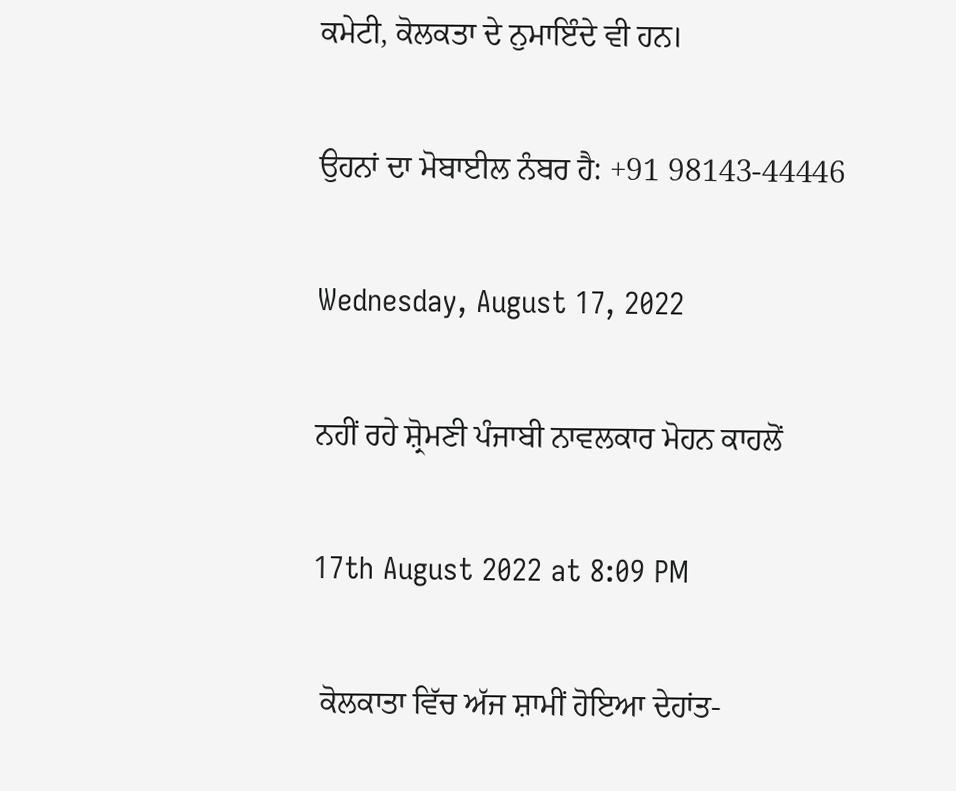ਕਮੇਟੀ, ਕੋਲਕਤਾ ਦੇ ਨੁਮਾਇੰਦੇ ਵੀ ਹਨ।

ਉਹਨਾਂ ਦਾ ਮੋਬਾਈਲ ਨੰਬਰ ਹੈ: +91 98143-44446

Wednesday, August 17, 2022

ਨਹੀਂ ਰਹੇ ਸ਼੍ਰੋਮਣੀ ਪੰਜਾਬੀ ਨਾਵਲਕਾਰ ਮੋਹਨ ਕਾਹਲੋਂ

17th August 2022 at 8:09 PM

 ਕੋਲਕਾਤਾ ਵਿੱਚ ਅੱਜ ਸ਼ਾਮੀਂ ਹੋਇਆ ਦੇਹਾਂਤ-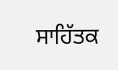ਸਾਹਿੱਤਕ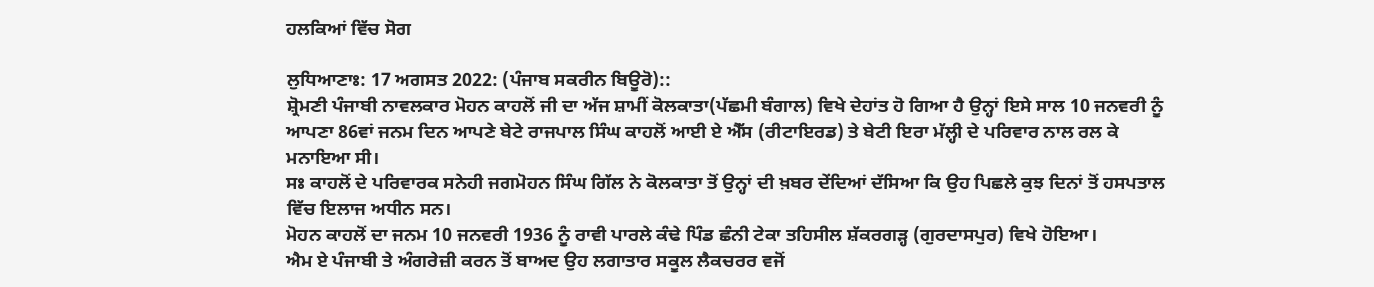ਹਲਕਿਆਂ ਵਿੱਚ ਸੋਗ

ਲੁਧਿਆਣਾਃ: 17 ਅਗਸਤ 2022: (ਪੰਜਾਬ ਸਕਰੀਨ ਬਿਊਰੋ)::
ਸ਼੍ਰੋਮਣੀ ਪੰਜਾਬੀ ਨਾਵਲਕਾਰ ਮੋਹਨ ਕਾਹਲੋਂ ਜੀ ਦਾ ਅੱਜ ਸ਼ਾਮੀਂ ਕੋਲਕਾਤਾ(ਪੱਛਮੀ ਬੰਗਾਲ) ਵਿਖੇ ਦੇਹਾਂਤ ਹੋ ਗਿਆ ਹੈ ਉਨ੍ਹਾਂ ਇਸੇ ਸਾਲ 10 ਜਨਵਰੀ ਨੂੰ ਆਪਣਾ 86ਵਾਂ ਜਨਮ ਦਿਨ ਆਪਣੇ ਬੇਟੇ ਰਾਜਪਾਲ ਸਿੰਘ ਕਾਹਲੋਂ ਆਈ ਏ ਐੱਸ (ਰੀਟਾਇਰਡ) ਤੇ ਬੇਟੀ ਇਰਾ ਮੱਲ੍ਹੀ ਦੇ ਪਰਿਵਾਰ ਨਾਲ ਰਲ ਕੇ ਮਨਾਇਆ ਸੀ।
ਸਃ ਕਾਹਲੋਂ ਦੇ ਪਰਿਵਾਰਕ ਸਨੇਹੀ ਜਗਮੋਹਨ ਸਿੰਘ ਗਿੱਲ ਨੇ ਕੋਲਕਾਤਾ ਤੋਂ ਉਨ੍ਹਾਂ ਦੀ ਖ਼ਬਰ ਦੇਂਦਿਆਂ ਦੱਸਿਆ ਕਿ ਉਹ ਪਿਛਲੇ ਕੁਝ ਦਿਨਾਂ ਤੋਂ ਹਸਪਤਾਲ ਵਿੱਚ ਇਲਾਜ ਅਧੀਨ ਸਨ।
ਮੋਹਨ ਕਾਹਲੋਂ ਦਾ ਜਨਮ 10 ਜਨਵਰੀ 1936 ਨੂੰ ਰਾਵੀ ਪਾਰਲੇ ਕੰਢੇ ਪਿੰਡ ਛੰਨੀ ਟੇਕਾ ਤਹਿਸੀਲ ਸ਼ੱਕਰਗੜ੍ਹ (ਗੁਰਦਾਸਪੁਰ) ਵਿਖੇ ਹੋਇਆ।
ਐਮ ਏ ਪੰਜਾਬੀ ਤੇ ਅੰਗਰੇਜ਼ੀ ਕਰਨ ਤੋਂ ਬਾਅਦ ਉਹ ਲਗਾਤਾਰ ਸਕੂਲ ਲੈਕਚਰਰ ਵਜੋਂ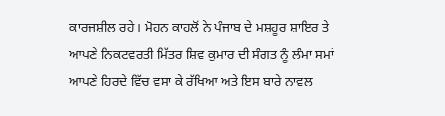ਕਾਰਜਸ਼ੀਲ ਰਹੇ। ਮੋਹਨ ਕਾਹਲੋਂ ਨੇ ਪੰਜਾਬ ਦੇ ਮਸ਼ਹੂਰ ਸ਼ਾਇਰ ਤੇ ਆਪਣੇ ਨਿਕਟਵਰਤੀ ਮਿੱਤਰ ਸ਼ਿਵ ਕੁਮਾਰ ਦੀ ਸੰਗਤ ਨੂੰ ਲੰਮਾ ਸਮਾਂ ਆਪਣੇ ਹਿਰਦੇ ਵਿੱਚ ਵਸਾ ਕੇ ਰੱਖਿਆ ਅਤੇ ਇਸ ਬਾਰੇ ਨਾਵਲ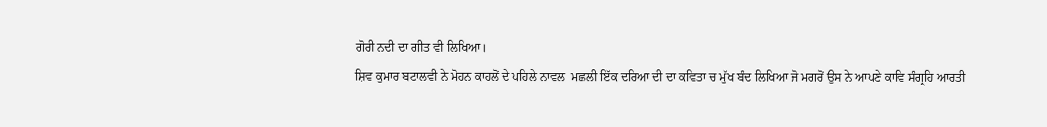ਗੋਰੀ ਨਦੀ ਦਾ ਗੀਤ ਵੀ ਲਿਖਿਆ।
ਸ਼ਿਵ ਕੁਮਾਰ ਬਟਾਲਵੀ ਨੇ ਮੋਹਨ ਕਾਹਲੋਂ ਦੇ ਪਹਿਲੇ ਨਾਵਲ  ਮਛਲੀ ਇੱਕ ਦਰਿਆ ਦੀ ਦਾ ਕਵਿਤਾ ਚ ਮੁੱਖ ਬੰਦ ਲਿਖਿਆ ਜੋ ਮਗਰੋਂ ਉਸ ਨੇ ਆਪਣੇ ਕਾਵਿ ਸੰਗ੍ਰਹਿ ਆਰਤੀ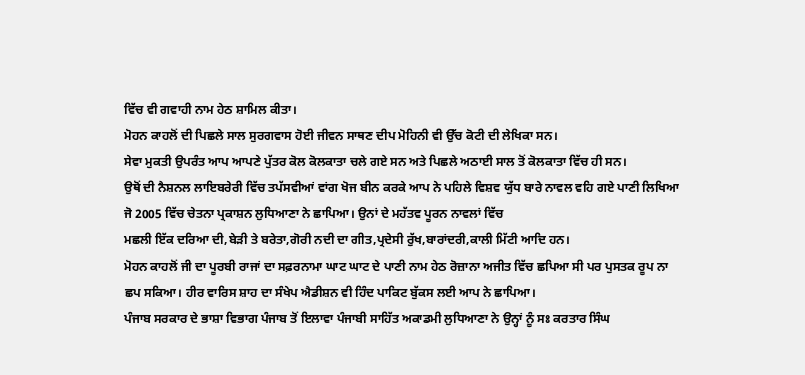ਵਿੱਚ ਵੀ ਗਵਾਹੀ ਨਾਮ ਹੇਠ ਸ਼ਾਮਿਲ ਕੀਤਾ।
ਮੋਹਨ ਕਾਹਲੋਂ ਦੀ ਪਿਛਲੇ ਸਾਲ ਸੁਰਗਵਾਸ ਹੋਈ ਜੀਵਨ ਸਾਥਣ ਦੀਪ ਮੋਹਿਨੀ ਵੀ ਉੱਚ ਕੋਟੀ ਦੀ ਲੇਖਿਕਾ ਸਨ।
ਸੇਵਾ ਮੁਕਤੀ ਉਪਰੰਤ ਆਪ ਆਪਣੇ ਪੁੱਤਰ ਕੋਲ ਕੋਲਕਾਤਾ ਚਲੇ ਗਏ ਸਨ ਅਤੇ ਪਿਛਲੇ ਅਠਾਈ ਸਾਲ ਤੋਂ ਕੋਲਕਾਤਾ ਵਿੱਚ ਹੀ ਸਨ।
ਉਥੋਂ ਦੀ ਨੈਸ਼ਨਲ ਲਾਇਬਰੇਰੀ ਵਿੱਚ ਤਪੱਸਵੀਆਂ ਵਾਂਗ ਖੋਜ ਬੀਨ ਕਰਕੇ ਆਪ ਨੇ ਪਹਿਲੇ ਵਿਸ਼ਵ ਯੁੱਧ ਬਾਰੇ ਨਾਵਲ ਵਹਿ ਗਏ ਪਾਣੀ ਲਿਖਿਆ ਜੋ 2005 ਵਿੱਚ ਚੇਤਨਾ ਪ੍ਰਕਾਸ਼ਨ ਲੁਧਿਆਣਾ ਨੇ ਛਾਪਿਆ। ਉਨਾਂ ਦੇ ਮਹੱਤਵ ਪੂਰਨ ਨਾਵਲਾਂ ਵਿੱਚ
ਮਛਲੀ ਇੱਕ ਦਰਿਆ ਦੀ,ਬੇੜੀ ਤੇ ਬਰੇਤਾ,ਗੋਰੀ ਨਦੀ ਦਾ ਗੀਤ,ਪ੍ਰਦੇਸੀ ਰੁੱਖ,ਬਾਰਾਂਦਰੀ,ਕਾਲੀ ਮਿੱਟੀ ਆਦਿ ਹਨ।
ਮੋਹਨ ਕਾਹਲੋਂ ਜੀ ਦਾ ਪੂਰਬੀ ਰਾਜਾਂ ਦਾ ਸਫ਼ਰਨਾਮਾ ਘਾਟ ਘਾਟ ਦੇ ਪਾਣੀ ਨਾਮ ਹੇਠ ਰੋਜ਼ਾਨਾ ਅਜੀਤ ਵਿੱਚ ਛਪਿਆ ਸੀ ਪਰ ਪੁਸਤਕ ਰੂਪ ਨਾ ਛਪ ਸਕਿਆ। ਹੀਰ ਵਾਰਿਸ ਸ਼ਾਹ ਦਾ ਸੰਖੇਪ ਐਡੀਸ਼ਨ ਵੀ ਹਿੰਦ ਪਾਕਿਟ ਬੁੱਕਸ ਲਈ ਆਪ ਨੇ ਛਾਪਿਆ।
ਪੰਜਾਬ ਸਰਕਾਰ ਦੇ ਭਾਸ਼ਾ ਵਿਭਾਗ ਪੰਜਾਬ ਤੋਂ ਇਲਾਵਾ ਪੰਜਾਬੀ ਸਾਹਿੱਤ ਅਕਾਡਮੀ ਲੁਧਿਆਣਾ ਨੇ ਉਨ੍ਹਾਂ ਨੂੰ ਸਃ ਕਰਤਾਰ ਸਿੰਘ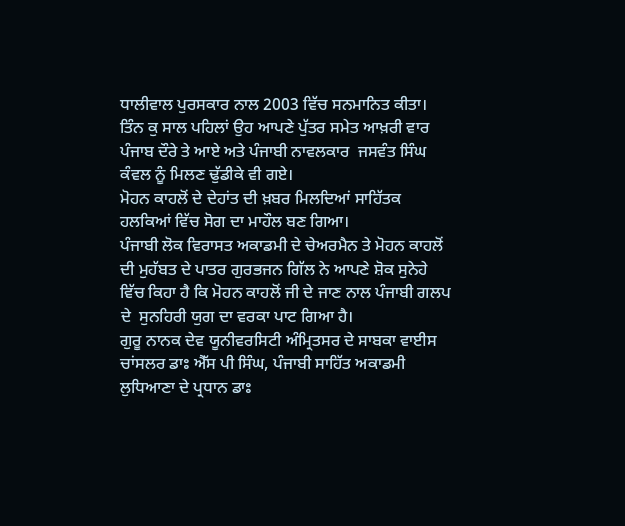ਧਾਲੀਵਾਲ ਪੁਰਸਕਾਰ ਨਾਲ 2003 ਵਿੱਚ ਸਨਮਾਨਿਤ ਕੀਤਾ।
ਤਿੰਨ ਕੁ ਸਾਲ ਪਹਿਲਾਂ ਉਹ ਆਪਣੇ ਪੁੱਤਰ ਸਮੇਤ ਆਖ਼ਰੀ ਵਾਰ ਪੰਜਾਬ ਦੌਰੇ ਤੇ ਆਏ ਅਤੇ ਪੰਜਾਬੀ ਨਾਵਲਕਾਰ  ਜਸਵੰਤ ਸਿੰਘ ਕੰਵਲ ਨੂੰ ਮਿਲਣ ਢੁੱਡੀਕੇ ਵੀ ਗਏ।
ਮੋਹਨ ਕਾਹਲੋਂ ਦੇ ਦੇਹਾਂਤ ਦੀ ਖ਼ਬਰ ਮਿਲਦਿਆਂ ਸਾਹਿੱਤਕ ਹਲਕਿਆਂ ਵਿੱਚ ਸੋਗ ਦਾ ਮਾਹੌਲ ਬਣ ਗਿਆ।
ਪੰਜਾਬੀ ਲੋਕ ਵਿਰਾਸਤ ਅਕਾਡਮੀ ਦੇ ਚੇਅਰਮੈਨ ਤੇ ਮੋਹਨ ਕਾਹਲੋਂ ਦੀ ਮੁਹੱਬਤ ਦੇ ਪਾਤਰ ਗੁਰਭਜਨ ਗਿੱਲ ਨੇ ਆਪਣੇ ਸ਼ੋਕ ਸੁਨੇਹੇ ਵਿੱਚ ਕਿਹਾ ਹੈ ਕਿ ਮੋਹਨ ਕਾਹਲੋਂ ਜੀ ਦੇ ਜਾਣ ਨਾਲ ਪੰਜਾਬੀ ਗਲਪ ਦੇ  ਸੁਨਹਿਰੀ ਯੁਗ ਦਾ ਵਰਕਾ ਪਾਟ ਗਿਆ ਹੈ।
ਗੁਰੂ ਨਾਨਕ ਦੇਵ ਯੂਨੀਵਰਸਿਟੀ ਅੰਮ੍ਰਿਤਸਰ ਦੇ ਸਾਬਕਾ ਵਾਈਸ ਚਾਂਸਲਰ ਡਾਃ ਐੱਸ ਪੀ ਸਿੰਘ, ਪੰਜਾਬੀ ਸਾਹਿੱਤ ਅਕਾਡਮੀ ਲੁਧਿਆਣਾ ਦੇ ਪ੍ਰਧਾਨ ਡਾਃ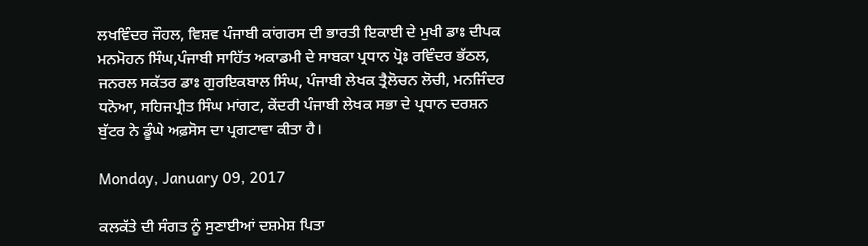ਲਖਵਿੰਦਰ ਜੌਹਲ, ਵਿਸ਼ਵ ਪੰਜਾਬੀ ਕਾਂਗਰਸ ਦੀ ਭਾਰਤੀ ਇਕਾਈ ਦੇ ਮੁਖੀ ਡਾਃ ਦੀਪਕ ਮਨਮੋਹਨ ਸਿੰਘ,ਪੰਜਾਬੀ ਸਾਹਿੱਤ ਅਕਾਡਮੀ ਦੇ ਸਾਬਕਾ ਪ੍ਰਧਾਨ ਪ੍ਰੋਃ ਰਵਿੰਦਰ ਭੱਠਲ, ਜਨਰਲ ਸਕੱਤਰ ਡਾਃ ਗੁਰਇਕਬਾਲ ਸਿੰਘ, ਪੰਜਾਬੀ ਲੇਖਕ ਤ੍ਰੈਲੋਚਨ ਲੋਚੀ, ਮਨਜਿੰਦਰ ਧਨੋਆ, ਸਹਿਜਪ੍ਰੀਤ ਸਿੰਘ ਮਾਂਗਟ, ਕੇਂਦਰੀ ਪੰਜਾਬੀ ਲੇਖਕ ਸਭਾ ਦੇ ਪ੍ਰਧਾਨ ਦਰਸ਼ਨ ਬੁੱਟਰ ਨੇ ਡੂੰਘੇ ਅਫ਼ਸੋਸ ਦਾ ਪ੍ਰਗਟਾਵਾ ਕੀਤਾ ਹੈ।

Monday, January 09, 2017

ਕਲਕੱਤੇ ਦੀ ਸੰਗਤ ਨੂੰ ਸੁਣਾਈਆਂ ਦਸ਼ਮੇਸ਼ ਪਿਤਾ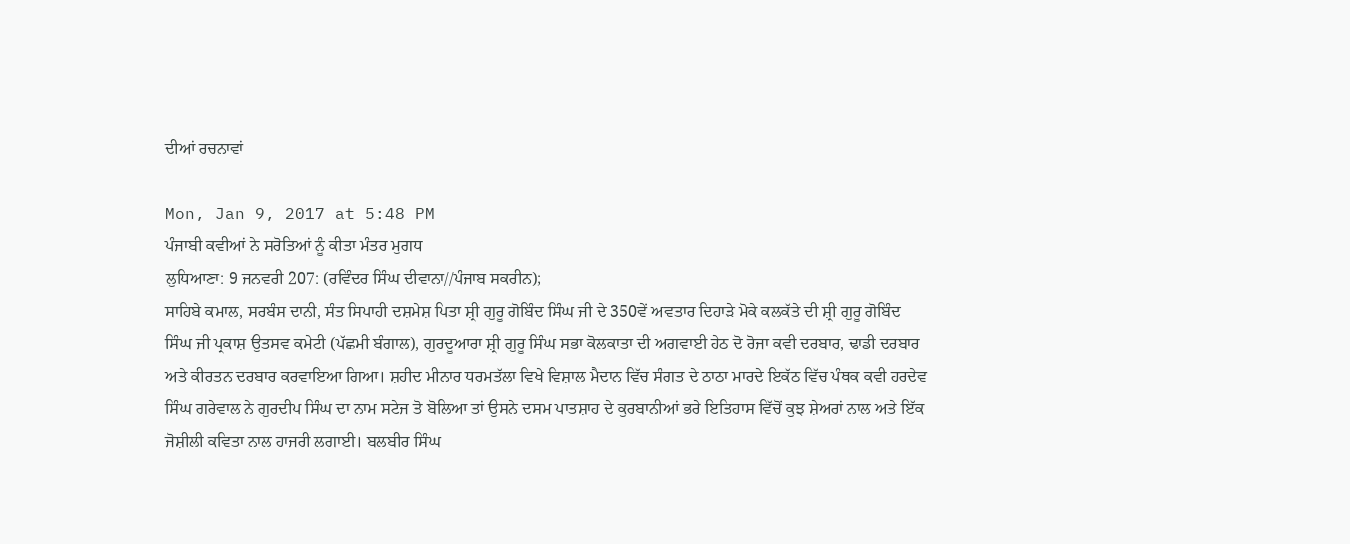ਦੀਆਂ ਰਚਨਾਵਾਂ

Mon, Jan 9, 2017 at 5:48 PM
ਪੰਜਾਬੀ ਕਵੀਆਂ ਨੇ ਸਰੋਤਿਆਂ ਨੂੰ ਕੀਤਾ ਮੰਤਰ ਮੁਗਧ
ਲੁਧਿਆਣਾ: 9 ਜਨਵਰੀ 207: (ਰਵਿੰਦਰ ਸਿੰਘ ਦੀਵਾਨਾ//ਪੰਜਾਬ ਸਕਰੀਨ);
ਸਾਹਿਬੇ ਕਮਾਲ, ਸਰਬੰਸ ਦਾਨੀ, ਸੰਤ ਸਿਪਾਹੀ ਦਸ਼ਮੇਸ਼ ਪਿਤਾ ਸ਼੍ਰੀ ਗੁਰੂ ਗੋਬਿੰਦ ਸਿੰਘ ਜੀ ਦੇ 350ਵੇਂ ਅਵਤਾਰ ਦਿਹਾੜੇ ਮੋਕੇ ਕਲਕੱਤੇ ਦੀ ਸ਼੍ਰੀ ਗੁਰੂ ਗੋਬਿੰਦ ਸਿੰਘ ਜੀ ਪ੍ਰਕਾਸ਼ ਉਤਸਵ ਕਮੇਟੀ (ਪੱਛਮੀ ਬੰਗਾਲ), ਗੁਰਦੂਆਰਾ ਸ਼੍ਰੀ ਗੁਰੂ ਸਿੰਘ ਸਭਾ ਕੋਲਕਾਤਾ ਦੀ ਅਗਵਾਈ ਹੇਠ ਦੋ ਰੋਜਾ ਕਵੀ ਦਰਬਾਰ, ਢਾਡੀ ਦਰਬਾਰ ਅਤੇ ਕੀਰਤਨ ਦਰਬਾਰ ਕਰਵਾਇਆ ਗਿਆ। ਸ਼ਹੀਦ ਮੀਨਾਰ ਧਰਮਤੱਲਾ ਵਿਖੇ ਵਿਸ਼ਾਲ ਮੈਦਾਨ ਵਿੱਚ ਸੰਗਤ ਦੇ ਠਾਠਾ ਮਾਰਦੇ ਇਕੱਠ ਵਿੱਚ ਪੰਥਕ ਕਵੀ ਹਰਦੇਵ ਸਿੰਘ ਗਰੇਵਾਲ ਨੇ ਗੁਰਦੀਪ ਸਿੰਘ ਦਾ ਨਾਮ ਸਟੇਜ ਤੋ ਬੋਲਿਆ ਤਾਂ ਉਸਨੇ ਦਸਮ ਪਾਤਸ਼ਾਹ ਦੇ ਕੁਰਬਾਨੀਆਂ ਭਰੇ ਇਤਿਹਾਸ ਵਿੱਚੋਂ ਕੁਝ ਸ਼ੇਅਰਾਂ ਨਾਲ ਅਤੇ ਇੱਕ ਜੋਸ਼ੀਲੀ ਕਵਿਤਾ ਨਾਲ ਹਾਜਰੀ ਲਗਾਈ। ਬਲਬੀਰ ਸਿੰਘ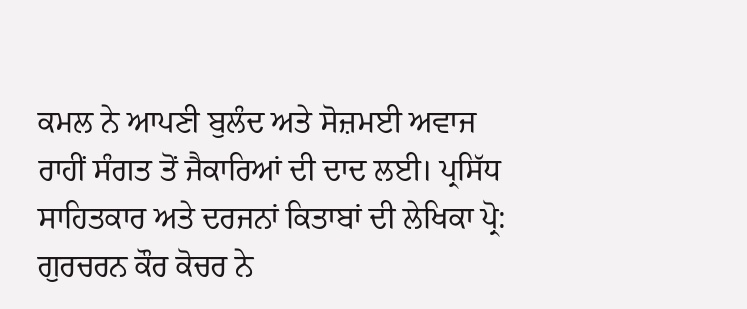ਕਮਲ ਨੇ ਆਪਣੀ ਬੁਲੰਦ ਅਤੇ ਸੋਜ਼ਮਈ ਅਵਾਜ ਰਾਹੀਂ ਸੰਗਤ ਤੋਂ ਜੈਕਾਰਿਆਂ ਦੀ ਦਾਦ ਲਈ। ਪ੍ਰਸਿੱਧ ਸਾਹਿਤਕਾਰ ਅਤੇ ਦਰਜਨਾਂ ਕਿਤਾਬਾਂ ਦੀ ਲੇਖਿਕਾ ਪ੍ਰੋ: ਗੁਰਚਰਨ ਕੌਰ ਕੋਚਰ ਨੇ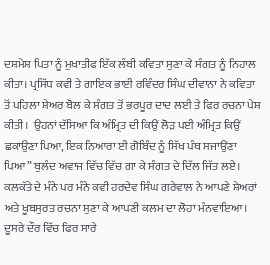ਦਸ਼ਮੇਸ਼ ਪਿਤਾ ਨੂੰ ਮੁਖਾਤੀਫ ਇੱਕ ਲੰਬੀ ਕਵਿਤਾ ਸੁਣਾ ਕੇ ਸੰਗਤ ਨੂੰ ਨਿਹਾਲ ਕੀਤਾ। ਪ੍ਰਸਿੱਧ ਕਵੀ ਤੇ ਗਾਇਕ ਭਾਈ ਰਵਿੰਦਰ ਸਿੰਘ ਦੀਵਾਨਾ ਨੇ ਕਵਿਤਾ ਤੋਂ ਪਹਿਲਾ ਸ਼ੇਅਰ ਬੋਲ ਕੇ ਸੰਗਤ ਤੋਂ ਭਰਪੂਰ ਦਾਦ ਲਈ ਤੇ ਫਿਰ ਰਚਨਾ ਪੇਸ਼ ਕੀਤੀ।  ਉਹਨਾਂ ਦੱਸਿਆ ਕਿ ਅੰਮ੍ਰਿਤ ਦੀ ਕਿਉਂ ਲੋੜ ਪਈ ਅੰਮ੍ਰਿਤ ਕਿਉਂ ਛਕਾਉਣਾ ਪਿਆ, ਇਕ ਨਿਆਰਾ ਈ ਗੋਬਿੰਦ ਨੂੰ ਸਿੱਖ ਪੰਥ ਸਜਾਉਂਣਾ ਪਿਆ” ਬੁਲੰਦ ਅਵਾਜ ਵਿੱਚ ਵਿੱਚ ਗਾ ਕੇ ਸੰਗਤ ਦੇ ਦਿੱਲ ਜਿੱਤ ਲਏ। ਕਲਕੱਤੇ ਦੇ ਮੰਨੇ ਪਰ ਮੰਨੇ ਕਵੀ ਹਰਦੇਵ ਸਿੰਘ ਗਰੇਵਾਲ ਨੇ ਆਪਣੇ ਸ਼ੇਅਰਾਂ ਅਤੇ ਖੂਬਸੁਰਤ ਰਚਨਾ ਸੁਣਾ ਕੇ ਆਪਣੀ ਕਲਮ ਦਾ ਲੋਹਾ ਮੰਨਵਾਇਆ। ਦੂਸਰੇ ਦੌਰ ਵਿੱਚ ਫਿਰ ਸਾਰੇ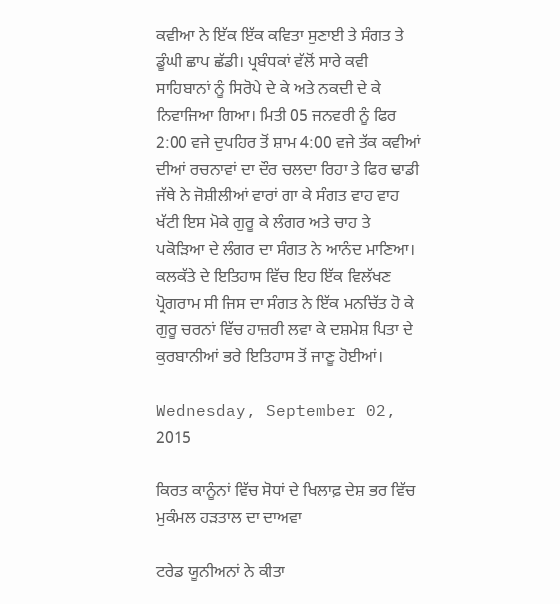ਕਵੀਆ ਨੇ ਇੱਕ ਇੱਕ ਕਵਿਤਾ ਸੁਣਾਈ ਤੇ ਸੰਗਤ ਤੇ ਡੂੰਘੀ ਛਾਪ ਛੱਡੀ। ਪ੍ਰਬੰਧਕਾਂ ਵੱਲੋਂ ਸਾਰੇ ਕਵੀ ਸਾਹਿਬਾਨਾਂ ਨੂੰ ਸਿਰੋਪੇ ਦੇ ਕੇ ਅਤੇ ਨਕਦੀ ਦੇ ਕੇ ਨਿਵਾਜਿਆ ਗਿਆ। ਮਿਤੀ 05 ਜਨਵਰੀ ਨੂੰ ਫਿਰ 2:00 ਵਜੇ ਦੁਪਹਿਰ ਤੋਂ ਸ਼ਾਮ 4:00 ਵਜੇ ਤੱਕ ਕਵੀਆਂ ਦੀਆਂ ਰਚਨਾਵਾਂ ਦਾ ਦੌਰ ਚਲਦਾ ਰਿਹਾ ਤੇ ਫਿਰ ਢਾਡੀ ਜੱਥੇ ਨੇ ਜੋਸ਼ੀਲੀਆਂ ਵਾਰਾਂ ਗਾ ਕੇ ਸੰਗਤ ਵਾਹ ਵਾਹ ਖੱਟੀ ਇਸ ਮੋਕੇ ਗੁਰੂ ਕੇ ਲੰਗਰ ਅਤੇ ਚਾਹ ਤੇ ਪਕੋੜਿਆ ਦੇ ਲੰਗਰ ਦਾ ਸੰਗਤ ਨੇ ਆਨੰਦ ਮਾਣਿਆ। ਕਲਕੱਤੇ ਦੇ ਇਤਿਹਾਸ ਵਿੱਚ ਇਹ ਇੱਕ ਵਿਲੱਖਣ ਪ੍ਰੋਗਰਾਮ ਸੀ ਜਿਸ ਦਾ ਸੰਗਤ ਨੇ ਇੱਕ ਮਨਚਿੱਤ ਹੋ ਕੇ ਗੁਰੂ ਚਰਨਾਂ ਵਿੱਚ ਹਾਜ਼ਰੀ ਲਵਾ ਕੇ ਦਸ਼ਮੇਸ਼ ਪਿਤਾ ਦੇ ਕੁਰਬਾਨੀਆਂ ਭਰੇ ਇਤਿਹਾਸ ਤੋਂ ਜਾਣੂ ਹੋਈਆਂ।

Wednesday, September 02, 2015

ਕਿਰਤ ਕਾਨੂੰਨਾਂ ਵਿੱਚ ਸੋਧਾਂ ਦੇ ਖਿਲਾਫ਼ ਦੇਸ਼ ਭਰ ਵਿੱਚ ਮੁਕੰਮਲ ਹੜਤਾਲ ਦਾ ਦਾਅਵਾ

ਟਰੇਡ ਯੂਨੀਅਨਾਂ ਨੇ ਕੀਤਾ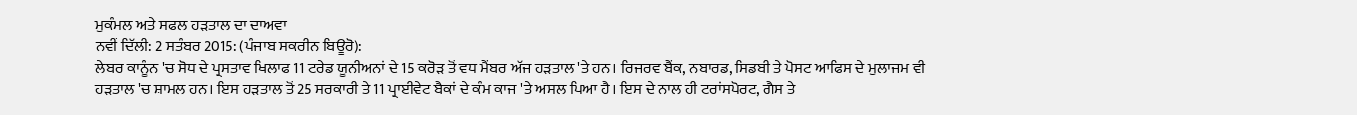ਮੁਕੰਮਲ ਅਤੇ ਸਫਲ ਹੜਤਾਲ ਦਾ ਦਾਅਵਾ
ਨਵੀਂ ਦਿੱਲੀ: 2 ਸਤੰਬਰ 2015: (ਪੰਜਾਬ ਸਕਰੀਨ ਬਿਊਰੋ):
ਲੇਬਰ ਕਾਨੂੰਨ 'ਚ ਸੋਧ ਦੇ ਪ੍ਰਸਤਾਵ ਖਿਲਾਫ 11 ਟਰੇਡ ਯੂਨੀਅਨਾਂ ਦੇ 15 ਕਰੋੜ ਤੋਂ ਵਧ ਮੈਂਬਰ ਅੱਜ ਹੜਤਾਲ 'ਤੇ ਹਨ। ਰਿਜਰਵ ਬੈਂਕ, ਨਬਾਰਡ, ਸਿਡਬੀ ਤੇ ਪੋਸਟ ਆਫਿਸ ਦੇ ਮੁਲਾਜਮ ਵੀ ਹੜਤਾਲ 'ਚ ਸ਼ਾਮਲ ਹਨ। ਇਸ ਹੜਤਾਲ ਤੋਂ 25 ਸਰਕਾਰੀ ਤੇ 11 ਪ੍ਰਾਈਵੇਟ ਬੈਕਾਂ ਦੇ ਕੰਮ ਕਾਜ 'ਤੇ ਅਸਲ ਪਿਆ ਹੈ। ਇਸ ਦੇ ਨਾਲ ਹੀ ਟਰਾਂਸਪੋਰਟ, ਗੈਸ ਤੇ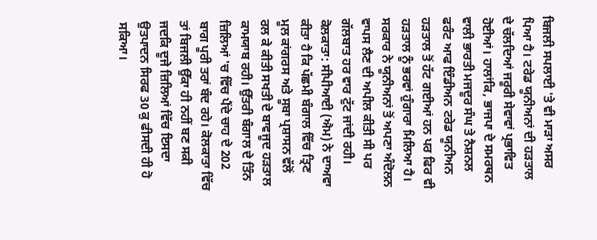ਬਿਜਲੀ ਸਪਲਾਈ 'ਤੇ ਵੀ ਮਾੜਾ ਅਸਰ ਪਿਆ ਹੈ। ਟਰੇਡ ਯੂਨੀਅਨਾਂ ਦੀ ਹੜਤਾਲ ਦੇ ਚੱਲਦਿਆਂ ਜਰੂਰੀ ਸੇਵਾਵਾਂ ਪ੍ਰਭਾਵਿਤ ਹੋਈਆਂ। ਹਾਲਾਂਕਿ, ਭਾਜਪਾ ਦੇ ਸਮਰਥਨ ਵਾਲੀ ਭਾਰਤੀ ਮਜਦੂਰ ਸੰਘ ਤੇ ਨੈਸ਼ਨਲ ਫਰੰਟ ਆਫ ਇੰਡੀਅਨ ਟਰੇਡ ਯੂਨੀਅਨ ਹੜਤਾਲ ਤੋਂ ਹੱਟ ਗਈਆਂ ਹਨ ਪਰ ਫਿਰ ਵੀ ਹੜਤਾਲ ਨੂੰ ਭਰਵਾਂ ਹੁੰਗਾਰਾ ਮਿਲਿਆ ਹੈ। ਸਰਕਾਰ ਨੇ ਯੂਨੀਅਨਾਂ ਤੋਂ ਅਪਣਾ ਅੰਦੋਲਨ ਵਾਪਸ ਲੈਣ ਦੀ ਅਪੀਲ ਕੀਤੀ ਸੀ ਪਰ ਗੱਲਬਾਤ ਹਰ ਵਾਰ ਟੁੱਟ ਜਾਂਦੀ ਰਹੀ।
ਕੋਲਕਾਤਾ: ਸੀਪੀਆਈ (ਐਮ) ਨੇ ਦਾਅਵਾ ਕੀਤਾ ਹੈ ਕਿ ਪੱਛਮੀ ਬੰਗਾਲ ਵਿੱਚ ਤ੍ਰਿਣ ਮੂਲ ਕਾਂਗਰਸ ਅਤੇ ਸੂਬਾ ਪ੍ਰਸ਼ਾਸਨ ਵੱਲੋਂ ਰਲ ਕੇ ਕੀਤੀ ਸਖਤੀ ਦੇ ਬਾਵਜੂਦ ਹੜਤਾਲ ਕਾਮਯਾਬ ਰਹੀ। ਉੱਤਰੀ ਬੰਗਾਲ ਦੇ ਤਿੰਨ ਜ਼ਿਲਿਆਂ 'ਚ ਵਿੱਚ ਪੈਂਦੇ ਚਾਹ ਦੇ 202 ਬਾਗ ਪੂਰੀ ਤਰਾਂ ਬੰਦ ਰਹੇ। ਕੋਲਕਾਤਾ ਵਿੱਚ ਤਾਂ ਬਿਜਲੀ ਉੱਕਾ ਹੀ ਨਹੀਂ ਬਣ ਸਕੀ ਜਦਕਿ ਦੂਜੇ ਜ਼ਿਲਿਆਂ ਵਿੱਚ ਇਸਦਾ ਉਤਪਾਦਨ ਸਿਰਫ 30 ਕੁ ਫੀਸਦੀ ਹੀ ਹੋ ਸਕਿਆ।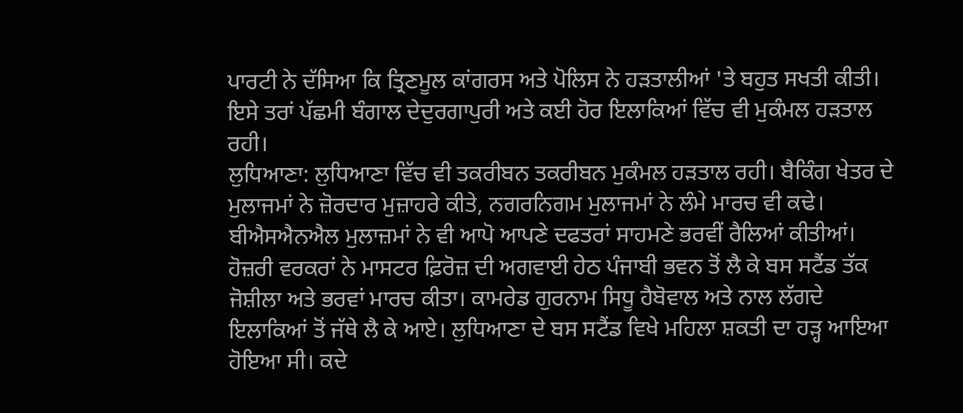ਪਾਰਟੀ ਨੇ ਦੱਸਿਆ ਕਿ ਤ੍ਰਿਣਮੂਲ ਕਾਂਗਰਸ ਅਤੇ ਪੋਲਿਸ ਨੇ ਹੜਤਾਲੀਆਂ 'ਤੇ ਬਹੁਤ ਸਖਤੀ ਕੀਤੀ। ਇਸੇ ਤਰਾਂ ਪੱਛਮੀ ਬੰਗਾਲ ਦੇਦੁਰਗਾਪੁਰੀ ਅਤੇ ਕਈ ਹੋਰ ਇਲਾਕਿਆਂ ਵਿੱਚ ਵੀ ਮੁਕੰਮਲ ਹੜਤਾਲ ਰਹੀ।
ਲੁਧਿਆਣਾ: ਲੁਧਿਆਣਾ ਵਿੱਚ ਵੀ ਤਕਰੀਬਨ ਤਕਰੀਬਨ ਮੁਕੰਮਲ ਹੜਤਾਲ ਰਹੀ। ਬੈਕਿੰਗ ਖੇਤਰ ਦੇ ਮੁਲਾਜਮਾਂ ਨੇ ਜ਼ੋਰਦਾਰ ਮੁਜ਼ਾਹਰੇ ਕੀਤੇ, ਨਗਰਨਿਗਮ ਮੁਲਾਜਮਾਂ ਨੇ ਲੰਮੇ ਮਾਰਚ ਵੀ ਕਢੇ।  ਬੀਐਸਐਨਐਲ ਮੁਲਾਜ਼ਮਾਂ ਨੇ ਵੀ ਆਪੋ ਆਪਣੇ ਦਫਤਰਾਂ ਸਾਹਮਣੇ ਭਰਵੀਂ ਰੈਲਿਆਂ ਕੀਤੀਆਂ। ਹੋਜ਼ਰੀ ਵਰਕਰਾਂ ਨੇ ਮਾਸਟਰ ਫ਼ਿਰੋਜ਼ ਦੀ ਅਗਵਾਈ ਹੇਠ ਪੰਜਾਬੀ ਭਵਨ ਤੋਂ ਲੈ ਕੇ ਬਸ ਸਟੈਂਡ ਤੱਕ ਜੋਸ਼ੀਲਾ ਅਤੇ ਭਰਵਾਂ ਮਾਰਚ ਕੀਤਾ। ਕਾਮਰੇਡ ਗੁਰਨਾਮ ਸਿਧੂ ਹੈਬੋਵਾਲ ਅਤੇ ਨਾਲ ਲੱਗਦੇ ਇਲਾਕਿਆਂ ਤੋਂ ਜੱਥੇ ਲੈ ਕੇ ਆਏ। ਲੁਧਿਆਣਾ ਦੇ ਬਸ ਸਟੈਂਡ ਵਿਖੇ ਮਹਿਲਾ ਸ਼ਕਤੀ ਦਾ ਹੜ੍ਹ ਆਇਆ ਹੋਇਆ ਸੀ। ਕਦੇ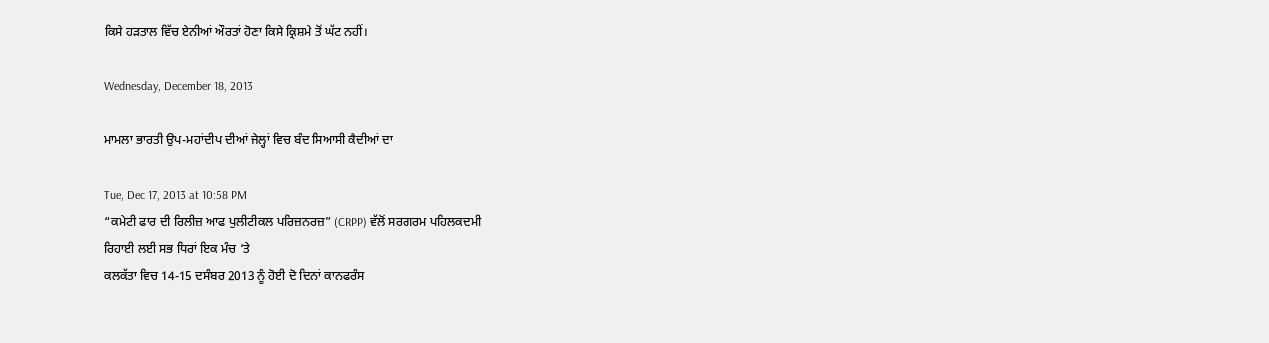ਕਿਸੇ ਹੜਤਾਲ ਵਿੱਚ ਏਨੀਆਂ ਔਰਤਾਂ ਹੋਣਾ ਕਿਸੇ ਕ੍ਰਿਸ਼ਮੇ ਤੋਂ ਘੱਟ ਨਹੀਂ।

Wednesday, December 18, 2013

ਮਾਮਲਾ ਭਾਰਤੀ ਉਪ-ਮਹਾਂਦੀਪ ਦੀਆਂ ਜੇਲ੍ਹਾਂ ਵਿਚ ਬੰਦ ਸਿਆਸੀ ਕੈਦੀਆਂ ਦਾ

Tue, Dec 17, 2013 at 10:58 PM
“ਕਮੇਟੀ ਫਾਰ ਦੀ ਰਿਲੀਜ਼ ਆਫ ਪੁਲੀਟੀਕਲ ਪਰਿਜ਼ਨਰਜ਼” (CRPP) ਵੱਲੋਂ ਸਰਗਰਮ ਪਹਿਲਕਦਮੀ
ਰਿਹਾਈ ਲਈ ਸਭ ਧਿਰਾਂ ਇਕ ਮੰਚ ‘ਤੇ
ਕਲਕੱਤਾ ਵਿਚ 14-15 ਦਸੰਬਰ 2013 ਨੂੰ ਹੋਈ ਦੋ ਦਿਨਾਂ ਕਾਨਫਰੰਸ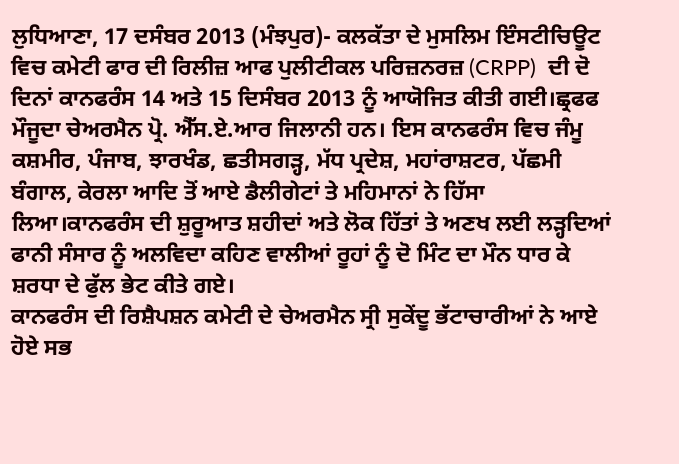ਲੁਧਿਆਣਾ, 17 ਦਸੰਬਰ 2013 (ਮੰਝਪੁਰ)- ਕਲਕੱਤਾ ਦੇ ਮੁਸਲਿਮ ਇੰਸਟੀਚਿਊਟ ਵਿਚ ਕਮੇਟੀ ਫਾਰ ਦੀ ਰਿਲੀਜ਼ ਆਫ ਪੁਲੀਟੀਕਲ ਪਰਿਜ਼ਨਰਜ਼ (CRPP)  ਦੀ ਦੋ ਦਿਨਾਂ ਕਾਨਫਰੰਸ 14 ਅਤੇ 15 ਦਿਸੰਬਰ 2013 ਨੂੰ ਆਯੋਜਿਤ ਕੀਤੀ ਗਈ।ਛ੍ਰਫਫ ਮੌਜੂਦਾ ਚੇਅਰਮੈਨ ਪ੍ਰੋ. ਐੱਸ.ਏ.ਆਰ ਜਿਲਾਨੀ ਹਨ। ਇਸ ਕਾਨਫਰੰਸ ਵਿਚ ਜੰਮੂ ਕਸ਼ਮੀਰ, ਪੰਜਾਬ, ਝਾਰਖੰਡ, ਛਤੀਸਗੜ੍ਹ, ਮੱਧ ਪ੍ਰਦੇਸ਼, ਮਹਾਂਰਾਸ਼ਟਰ, ਪੱਛਮੀ ਬੰਗਾਲ, ਕੇਰਲਾ ਆਦਿ ਤੋਂ ਆਏ ਡੈਲੀਗੇਟਾਂ ਤੇ ਮਹਿਮਾਨਾਂ ਨੇ ਹਿੱਸਾ ਲਿਆ।ਕਾਨਫਰੰਸ ਦੀ ਸ਼ੁਰੂਆਤ ਸ਼ਹੀਦਾਂ ਅਤੇ ਲੋਕ ਹਿੱਤਾਂ ਤੇ ਅਣਖ ਲਈ ਲੜ੍ਹਦਿਆਂ ਫਾਨੀ ਸੰਸਾਰ ਨੂੰ ਅਲਵਿਦਾ ਕਹਿਣ ਵਾਲੀਆਂ ਰੂਹਾਂ ਨੂੰ ਦੋ ਮਿੰਟ ਦਾ ਮੌਨ ਧਾਰ ਕੇ ਸ਼ਰਧਾ ਦੇ ਫੁੱਲ ਭੇਟ ਕੀਤੇ ਗਏ।
ਕਾਨਫਰੰਸ ਦੀ ਰਿਸ਼ੈਪਸ਼ਨ ਕਮੇਟੀ ਦੇ ਚੇਅਰਮੈਨ ਸ੍ਰੀ ਸੁਕੇਂਦੂ ਭੱਟਾਚਾਰੀਆਂ ਨੇ ਆਏ ਹੋਏ ਸਭ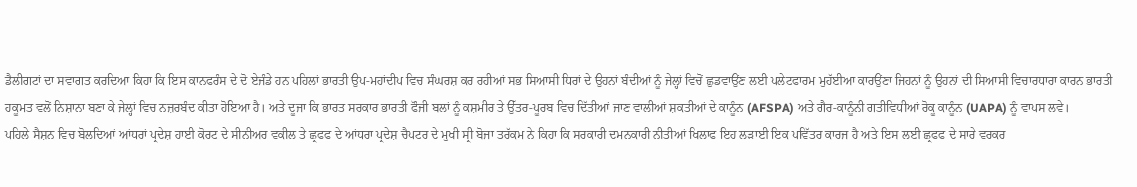ਡੈਲੀਗਟਾਂ ਦਾ ਸਵਾਗਤ ਕਰਦਿਆ ਕਿਹਾ ਕਿ ਇਸ ਕਾਨਫਰੰਸ ਦੇ ਦੋ ਏਜੰਡੇ ਹਨ ਪਹਿਲਾਂ ਭਾਰਤੀ ਉਪ-ਮਹਾਂਦੀਪ ਵਿਚ ਸੰਘਰਸ਼ ਕਰ ਰਹੀਆਂ ਸਭ ਸਿਆਸੀ ਧਿਰਾਂ ਦੇ ਉਹਨਾਂ ਬੰਦੀਆਂ ਨੂੰ ਜੇਲ੍ਹਾਂ ਵਿਚੋਂ ਛੁਡਵਾਉਂਣ ਲਈ ਪਲੇਟਫਾਰਮ ਮੁਹੱਈਆ ਕਾਰਉਂਣਾ ਜਿਹਨਾਂ ਨੂੰ ਉਹਨਾਂ ਦੀ ਸਿਆਸੀ ਵਿਚਾਰਧਾਰਾ ਕਾਰਨ ਭਾਰਤੀ ਹਕੂਮਤ ਵਲੋਂ ਨਿਸ਼ਾਨਾ ਬਣਾ ਕੇ ਜੇਲ੍ਹਾਂ ਵਿਚ ਨਜ਼ਰਬੰਦ ਕੀਤਾ ਹੋਇਆ ਹੈ। ਅਤੇ ਦੂਜਾ ਕਿ ਭਾਰਤ ਸਰਕਾਰ ਭਾਰਤੀ ਫੌਜੀ ਬਲਾਂ ਨੂੰ ਕਸ਼ਮੀਰ ਤੇ ਉੱਤਰ-ਪੂਰਬ ਵਿਚ ਦਿੱਤੀਆਂ ਜਾਣ ਵਾਲੀਆਂ ਸ਼ਕਤੀਆਂ ਦੇ ਕਾਨੂੰਨ (AFSPA) ਅਤੇ ਗੈਰ-ਕਾਨੂੰਨੀ ਗਤੀਵਿਧੀਆਂ ਰੋਕੂ ਕਾਨੂੰਨ (UAPA) ਨੂੰ ਵਾਪਸ ਲਵੇ।
ਪਹਿਲੇ ਸੈਸ਼ਨ ਵਿਚ ਬੋਲਦਿਆਂ ਆਂਧਰਾਂ ਪ੍ਰਦੇਸ਼ ਹਾਈ ਕੋਰਟ ਦੇ ਸੀਨੀਅਰ ਵਕੀਲ ਤੇ ਛ੍ਰਫਫ ਦੇ ਆਂਧਰਾ ਪ੍ਰਦੇਸ਼ ਚੈਪਟਰ ਦੇ ਮੁਖੀ ਸ੍ਰੀ ਬੋਜਾ ਤਰੱਕਮ ਨੇ ਕਿਹਾ ਕਿ ਸਰਕਾਰੀ ਦਮਨਕਾਰੀ ਨੀਤੀਆਂ ਖਿਲਾਫ ਇਹ ਲੜਾਈ ਇਕ ਪਵਿੱਤਰ ਕਾਰਜ ਹੈ ਅਤੇ ਇਸ ਲਈ ਛ੍ਰਫਫ ਦੇ ਸਾਰੇ ਵਰਕਰ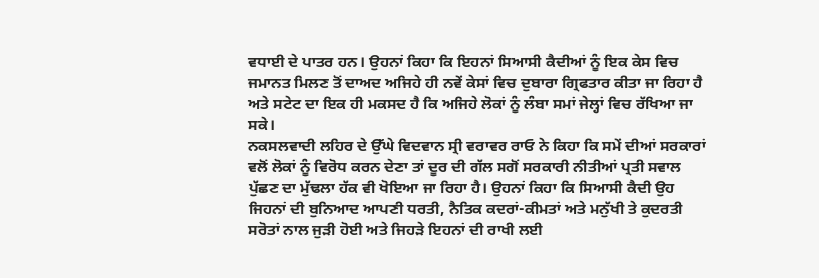ਵਧਾਈ ਦੇ ਪਾਤਰ ਹਨ। ਉਹਨਾਂ ਕਿਹਾ ਕਿ ਇਹਨਾਂ ਸਿਆਸੀ ਕੈਦੀਆਂ ਨੂੰ ਇਕ ਕੇਸ ਵਿਚ ਜਮਾਨਤ ਮਿਲਣ ਤੋਂ ਦਾਅਦ ਅਜਿਹੇ ਹੀ ਨਵੇਂ ਕੇਸਾਂ ਵਿਚ ਦੁਬਾਰਾ ਗ੍ਰਿਫਤਾਰ ਕੀਤਾ ਜਾ ਰਿਹਾ ਹੈ ਅਤੇ ਸਟੇਟ ਦਾ ਇਕ ਹੀ ਮਕਸਦ ਹੈ ਕਿ ਅਜਿਹੇ ਲੋਕਾਂ ਨੂੰ ਲੰਬਾ ਸਮਾਂ ਜੇਲ੍ਹਾਂ ਵਿਚ ਰੱਖਿਆ ਜਾ ਸਕੇ।
ਨਕਸਲਵਾਦੀ ਲਹਿਰ ਦੇ ਉੱਘੇ ਵਿਦਵਾਨ ਸ੍ਰੀ ਵਰਾਵਰ ਰਾਓ ਨੇ ਕਿਹਾ ਕਿ ਸਮੇਂ ਦੀਆਂ ਸਰਕਾਰਾਂ ਵਲੋਂ ਲੋਕਾਂ ਨੂੰ ਵਿਰੋਧ ਕਰਨ ਦੇਣਾ ਤਾਂ ਦੂਰ ਦੀ ਗੱਲ ਸਗੋਂ ਸਰਕਾਰੀ ਨੀਤੀਆਂ ਪ੍ਰਤੀ ਸਵਾਲ ਪੁੱਛਣ ਦਾ ਮੁੱਢਲਾ ਹੱਕ ਵੀ ਖੋਇਆ ਜਾ ਰਿਹਾ ਹੈ। ਉਹਨਾਂ ਕਿਹਾ ਕਿ ਸਿਆਸੀ ਕੈਦੀ ਉਹ ਜਿਹਨਾਂ ਦੀ ਬੁਨਿਆਦ ਆਪਣੀ ਧਰਤੀ, ਨੈਤਿਕ ਕਦਰਾਂ-ਕੀਮਤਾਂ ਅਤੇ ਮਨੁੱਖੀ ਤੇ ਕੁਦਰਤੀ ਸਰੋਤਾਂ ਨਾਲ ਜੁੜੀ ਹੋਈ ਅਤੇ ਜਿਹੜੇ ਇਹਨਾਂ ਦੀ ਰਾਖੀ ਲਈ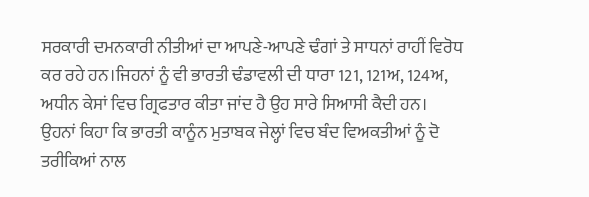ਸਰਕਾਰੀ ਦਮਨਕਾਰੀ ਨੀਤੀਆਂ ਦਾ ਆਪਣੇ-ਆਪਣੇ ਢੰਗਾਂ ਤੇ ਸਾਧਨਾਂ ਰਾਹੀਂ ਵਿਰੋਧ ਕਰ ਰਹੇ ਹਨ।ਜਿਹਨਾਂ ਨੂੰ ਵੀ ਭਾਰਤੀ ਢੰਡਾਵਲੀ ਦੀ ਧਾਰਾ 121, 121ਅ, 124ਅ, ਅਧੀਨ ਕੇਸਾਂ ਵਿਚ ਗ੍ਰਿਫਤਾਰ ਕੀਤਾ ਜਾਂਦ ਹੈ ਉਹ ਸਾਰੇ ਸਿਆਸੀ ਕੈਦੀ ਹਨ। ਉਹਨਾਂ ਕਿਹਾ ਕਿ ਭਾਰਤੀ ਕਾਨੂੰਨ ਮੁਤਾਬਕ ਜੇਲ੍ਹਾਂ ਵਿਚ ਬੰਦ ਵਿਅਕਤੀਆਂ ਨੂੰ ਦੋ ਤਰੀਕਿਆਂ ਨਾਲ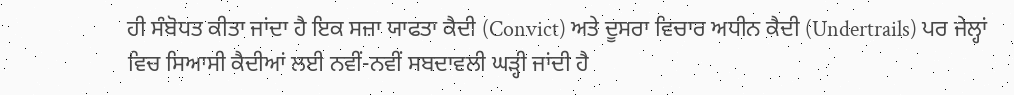ਹੀ ਸੰਬੋਧਤ ਕੀਤਾ ਜਾਂਦਾ ਹੈ ਇਕ ਸਜ਼ਾ ਯਾਫਤਾ ਕੈਦੀ (Convict) ਅਤੇ ਦੂਸਰਾ ਵਿਚਾਰ ਅਧੀਨ ਕੈਦੀ (Undertrails) ਪਰ ਜੇਲ੍ਹਾਂ ਵਿਚ ਸਿਆਸੀ ਕੈਦੀਆਂ ਲਈ ਨਵੀਂ-ਨਵੀਂ ਸਬਦਾਵਲੀ ਘੜ੍ਹੀ ਜਾਂਦੀ ਹੈ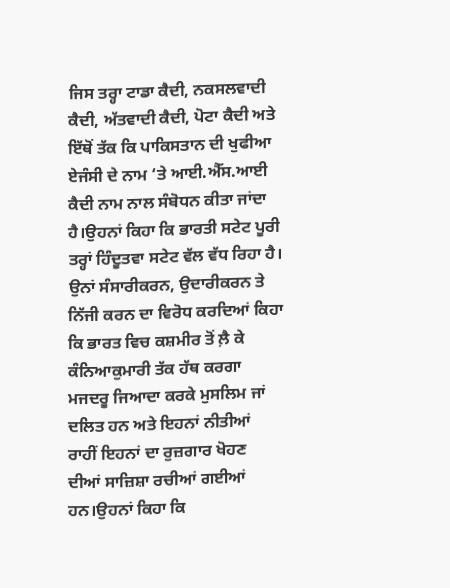ਜਿਸ ਤਰ੍ਹਾ ਟਾਡਾ ਕੈਦੀ, ਨਕਸਲਵਾਦੀ ਕੈਦੀ, ਅੱਤਵਾਦੀ ਕੈਦੀ, ਪੋਟਾ ਕੈਦੀ ਅਤੇ ਇੱਥੋਂ ਤੱਕ ਕਿ ਪਾਕਿਸਤਾਨ ਦੀ ਖੁਫੀਆ ਏਜੰਸੀ ਦੇ ਨਾਮ ‘ਤੇ ਆਈ.ਐੱਸ.ਆਈ ਕੈਦੀ ਨਾਮ ਨਾਲ ਸੰਬੋਧਨ ਕੀਤਾ ਜਾਂਦਾ ਹੈ।ਉਹਨਾਂ ਕਿਹਾ ਕਿ ਭਾਰਤੀ ਸਟੇਟ ਪੂਰੀ ਤਰ੍ਹਾਂ ਹਿੰਦੂਤਵਾ ਸਟੇਟ ਵੱਲ ਵੱਧ ਰਿਹਾ ਹੈ। ਉਨਾਂ ਸੰਸਾਰੀਕਰਨ, ਉਦਾਰੀਕਰਨ ਤੇ ਨਿੱਜੀ ਕਰਨ ਦਾ ਵਿਰੋਧ ਕਰਦਿਆਂ ਕਿਹਾ ਕਿ ਭਾਰਤ ਵਿਚ ਕਸ਼ਮੀਰ ਤੋਂ ਲ਼ੈ ਕੇ ਕੰਨਿਆਕੁਮਾਰੀ ਤੱਕ ਹੱਥ ਕਰਗਾ ਮਜਦਰੂ ਜਿਆਦਾ ਕਰਕੇ ਮੁਸਲਿਮ ਜਾਂ ਦਲਿਤ ਹਨ ਅਤੇ ਇਹਨਾਂ ਨੀਤੀਆਂ ਰਾਹੀਂ ਇਹਨਾਂ ਦਾ ਰੁਜ਼ਗਾਰ ਖੋਹਣ ਦੀਆਂ ਸਾਜ਼ਿਸ਼ਾ ਰਚੀਆਂ ਗਈਆਂ ਹਨ।ਉਹਨਾਂ ਕਿਹਾ ਕਿ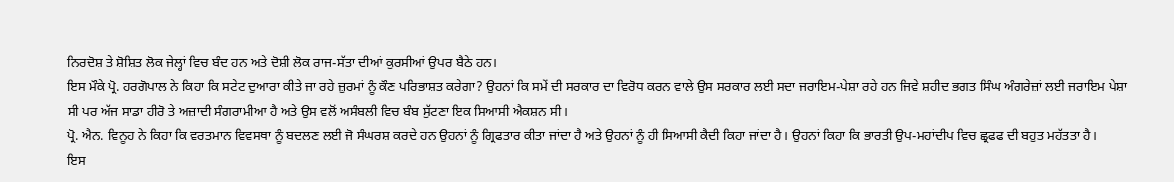ਨਿਰਦੋਸ਼ ਤੇ ਸ਼ੋਸ਼ਿਤ ਲੋਕ ਜੇਲ੍ਹਾਂ ਵਿਚ ਬੰਦ ਹਨ ਅਤੇ ਦੋਸ਼ੀ ਲੋਕ ਰਾਜ-ਸੱਤਾ ਦੀਆਂ ਕੁਰਸੀਆਂ ਉਪਰ ਬੈਠੇ ਹਨ।
ਇਸ ਮੌਕੇ ਪ੍ਰੋ. ਹਰਗੋਪਾਲ ਨੇ ਕਿਹਾ ਕਿ ਸਟੇਟ ਦੁਆਰਾ ਕੀਤੇ ਜਾ ਰਹੇ ਜ਼ੁਰਮਾਂ ਨੂੰ ਕੌਣ ਪਰਿਭਾਸ਼ਤ ਕਰੇਗਾ? ਉਹਨਾਂ ਕਿ ਸਮੇਂ ਦੀ ਸਰਕਾਰ ਦਾ ਵਿਰੋਧ ਕਰਨ ਵਾਲੇ ਉਸ ਸਰਕਾਰ ਲਈ ਸਦਾ ਜਰਾਇਮ-ਪੇਸ਼ਾ ਰਹੇ ਹਨ ਜਿਵੇ ਸ਼ਹੀਦ ਭਗਤ ਸਿੰਘ ਅੰਗਰੇਜ਼ਾਂ ਲਈ ਜਰਾਇਮ ਪੇਸ਼ਾ ਸੀ ਪਰ ਅੱਜ ਸਾਡਾ ਹੀਰੋ ਤੇ ਅਜ਼ਾਦੀ ਸੰਗਰਾਮੀਆ ਹੈ ਅਤੇ ਉਸ ਵਲੋਂ ਅਸੰਬਲੀ ਵਿਚ ਬੰਬ ਸੁੱਟਣਾ ਇਕ ਸਿਆਸੀ ਐਕਸ਼ਨ ਸੀ।
ਪ੍ਰੋ. ਐਨ. ਵਿਨੂਹ ਨੇ ਕਿਹਾ ਕਿ ਵਰਤਮਾਨ ਵਿਵਸਥਾ ਨੂੰ ਬਦਲਣ ਲਈ ਜੋ ਸੰਘਰਸ਼ ਕਰਦੇ ਹਨ ਉਹਨਾਂ ਨੂੰ ਗ੍ਰਿਫਤਾਰ ਕੀਤਾ ਜਾਂਦਾ ਹੈ ਅਤੇ ਉਹਨਾਂ ਨੂੰ ਹੀ ਸਿਆਸੀ ਕੈਦੀ ਕਿਹਾ ਜਾਂਦਾ ਹੈ। ਉਹਨਾਂ ਕਿਹਾ ਕਿ ਭਾਰਤੀ ਉਪ-ਮਹਾਂਦੀਪ ਵਿਚ ਛ੍ਰਫਫ ਦੀ ਬਹੁਤ ਮਹੱਤਤਾ ਹੈ।
ਇਸ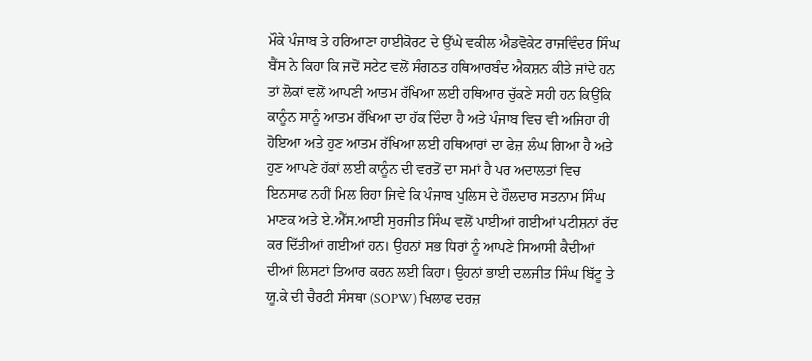ਮੌਕੇ ਪੰਜਾਬ ਤੇ ਹਰਿਆਣਾ ਹਾਈਕੋਰਟ ਦੇ ਉੱਘੇ ਵਕੀਲ ਐਡਵੋਕੇਟ ਰਾਜਵਿੰਦਰ ਸਿੰਘ ਬੈਂਸ ਨੇ ਕਿਹਾ ਕਿ ਜਦੋਂ ਸਟੇਟ ਵਲੋਂ ਸੰਗਠਤ ਹਥਿਆਰਬੰਦ ਐਕਸ਼ਨ ਕੀਤੇ ਜਾਂਦੇ ਹਨ ਤਾਂ ਲੋਕਾਂ ਵਲੋਂ ਆਪਣੀ ਆਤਮ ਰੱਖਿਆ ਲਈ ਹਥਿਆਰ ਚੁੱਕਣੇ ਸਹੀ ਹਨ ਕਿਉਂਕਿ ਕਾਨੂੰਨ ਸਾਨੂੰ ਆਤਮ ਰੱਖਿਆ ਦਾ ਹੱਕ ਦਿੰਦਾ ਹੈ ਅਤੇ ਪੰਜਾਬ ਵਿਚ ਵੀ ਅਜਿਹਾ ਹੀ ਹੋਇਆ ਅਤੇ ਹੁਣ ਆਤਮ ਰੱਖਿਆ ਲਈ ਹਥਿਆਰਾਂ ਦਾ ਫੇਜ਼ ਲੰਘ ਗਿਆ ਹੈ ਅਤੇ ਹੁਣ ਆਪਣੇ ਹੱਕਾਂ ਲਈ ਕਾਨੂੰਨ ਦੀ ਵਰਤੋਂ ਦਾ ਸਮਾਂ ਹੈ ਪਰ ਅਦਾਲਤਾਂ ਵਿਚ ਇਨਸਾਫ ਨਹੀਂ ਮਿਲ ਰਿਹਾ ਜਿਵੇ ਕਿ ਪੰਜਾਬ ਪੁਲਿਸ ਦੇ ਹੌਲਦਾਰ ਸਤਨਾਮ ਸਿੰਘ ਮਾਣਕ ਅਤੇ ਏ.ਐੱਸ.ਆਈ ਸੁਰਜੀਤ ਸਿੰਘ ਵਲੋਂ ਪਾਈਆਂ ਗਈਆਂ ਪਟੀਸ਼ਨਾਂ ਰੱਦ ਕਰ ਦਿੱਤੀਆਂ ਗਈਆਂ ਹਨ। ਉਹਨਾਂ ਸਭ ਧਿਰਾਂ ਨੂੰ ਆਪਣੇ ਸਿਆਸੀ ਕੈਦੀਆਂ ਦੀਆਂ ਲਿਸਟਾਂ ਤਿਆਰ ਕਰਨ ਲਈ ਕਿਹਾ। ਉਹਨਾਂ ਭਾਈ ਦਲਜੀਤ ਸਿੰਘ ਬਿੱਟੂ ਤੇ ਯੂ.ਕੇ ਦੀ ਚੈਰਟੀ ਸੰਸਥਾ (SOPW) ਖਿਲਾਫ ਦਰਜ਼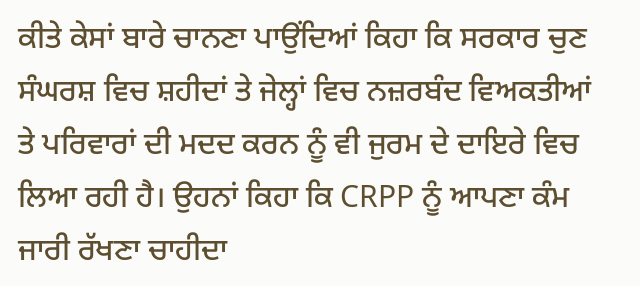ਕੀਤੇ ਕੇਸਾਂ ਬਾਰੇ ਚਾਨਣਾ ਪਾਉਂਦਿਆਂ ਕਿਹਾ ਕਿ ਸਰਕਾਰ ਚੁਣ ਸੰਘਰਸ਼ ਵਿਚ ਸ਼ਹੀਦਾਂ ਤੇ ਜੇਲ੍ਹਾਂ ਵਿਚ ਨਜ਼ਰਬੰਦ ਵਿਅਕਤੀਆਂ ਤੇ ਪਰਿਵਾਰਾਂ ਦੀ ਮਦਦ ਕਰਨ ਨੂੰ ਵੀ ਜੁਰਮ ਦੇ ਦਾਇਰੇ ਵਿਚ ਲਿਆ ਰਹੀ ਹੈ। ਉਹਨਾਂ ਕਿਹਾ ਕਿ CRPP ਨੂੰ ਆਪਣਾ ਕੰਮ ਜਾਰੀ ਰੱਖਣਾ ਚਾਹੀਦਾ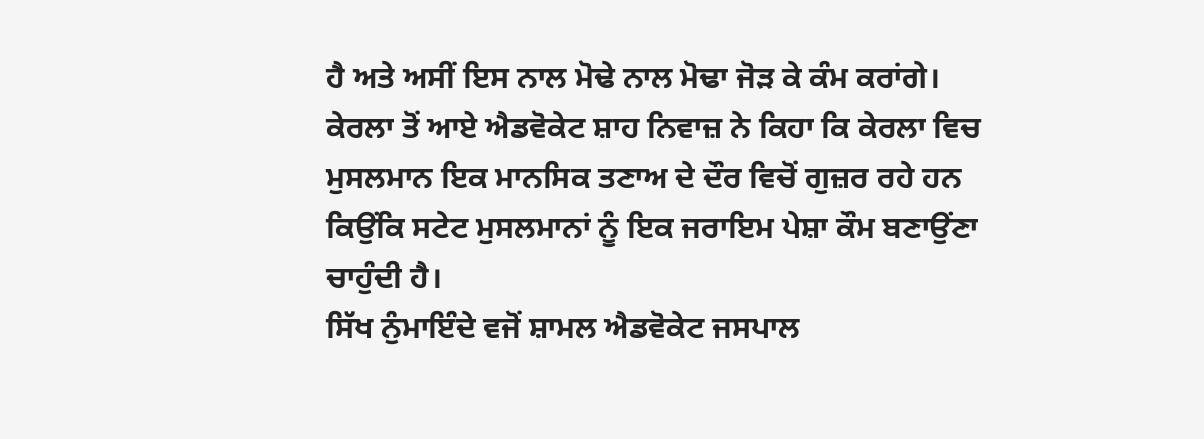ਹੈ ਅਤੇ ਅਸੀਂ ਇਸ ਨਾਲ ਮੋਢੇ ਨਾਲ ਮੋਢਾ ਜੋੜ ਕੇ ਕੰਮ ਕਰਾਂਗੇ।
ਕੇਰਲਾ ਤੋਂ ਆਏ ਐਡਵੋਕੇਟ ਸ਼ਾਹ ਨਿਵਾਜ਼ ਨੇ ਕਿਹਾ ਕਿ ਕੇਰਲਾ ਵਿਚ ਮੁਸਲਮਾਨ ਇਕ ਮਾਨਸਿਕ ਤਣਾਅ ਦੇ ਦੌਰ ਵਿਚੋਂ ਗੁਜ਼ਰ ਰਹੇ ਹਨ ਕਿਉਂਕਿ ਸਟੇਟ ਮੁਸਲਮਾਨਾਂ ਨੂੰ ਇਕ ਜਰਾਇਮ ਪੇਸ਼ਾ ਕੌਮ ਬਣਾਉਂਣਾ ਚਾਹੁੰਦੀ ਹੈ।
ਸਿੱਖ ਨੁੰਮਾਇੰਦੇ ਵਜੋਂ ਸ਼ਾਮਲ ਐਡਵੋਕੇਟ ਜਸਪਾਲ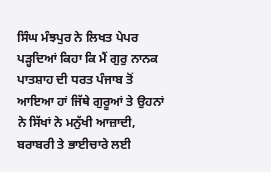ਸਿੰਘ ਮੰਝਪੁਰ ਨੇ ਲਿਖਤ ਪੇਪਰ ਪੜ੍ਹਦਿਆਂ ਕਿਹਾ ਕਿ ਮੈਂ ਗੁਰੁ ਨਾਨਕ ਪਾਤਸ਼ਾਹ ਦੀ ਧਰਤ ਪੰਜਾਬ ਤੋਂ ਆਇਆ ਹਾਂ ਜਿੱਥੇ ਗੁਰੂਆਂ ਤੇ ਉਹਨਾਂ ਨੇ ਸਿੱਖਾਂ ਨੇ ਮਨੁੱਖੀ ਆਜ਼ਾਦੀ, ਬਰਾਬਰੀ ਤੇ ਭਾਈਚਾਰੇ ਲਈ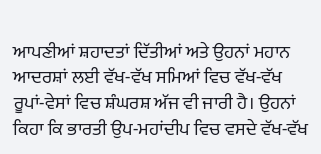ਆਪਣੀਆਂ ਸ਼ਹਾਦਤਾਂ ਦਿੱਤੀਆਂ ਅਤੇ ਉਹਨਾਂ ਮਹਾਨ ਆਦਰਸ਼ਾਂ ਲਈ ਵੱਖ-ਵੱਖ ਸਮਿਆਂ ਵਿਚ ਵੱਖ-ਵੱਖ ਰੂਪਾਂ-ਵੇਸਾਂ ਵਿਚ ਸ਼ੰਘਰਸ਼ ਅੱਜ ਵੀ ਜਾਰੀ ਹੈ। ਉਹਨਾਂ ਕਿਹਾ ਕਿ ਭਾਰਤੀ ਉਪ-ਮਹਾਂਦੀਪ ਵਿਚ ਵਸਦੇ ਵੱਖ-ਵੱਖ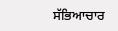ਸੱਭਿਆਚਾਰ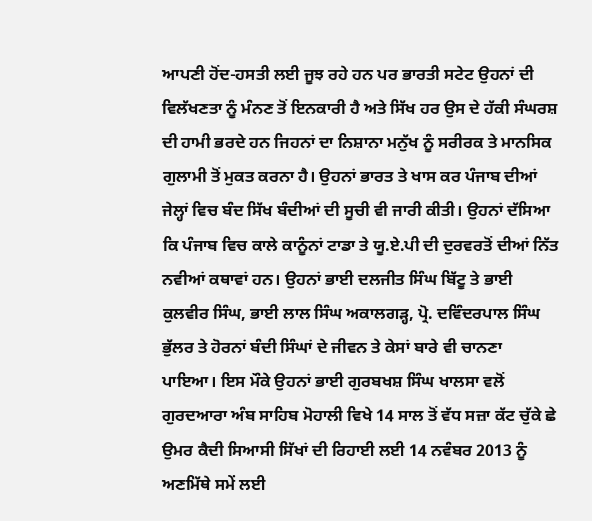ਆਪਣੀ ਹੋਂਦ-ਹਸਤੀ ਲਈ ਜੂਝ ਰਹੇ ਹਨ ਪਰ ਭਾਰਤੀ ਸਟੇਟ ਉਹਨਾਂ ਦੀ ਵਿਲੱਖਣਤਾ ਨੂੰ ਮੰਨਣ ਤੋਂ ਇਨਕਾਰੀ ਹੈ ਅਤੇ ਸਿੱਖ ਹਰ ਉਸ ਦੇ ਹੱਕੀ ਸੰਘਰਸ਼ ਦੀ ਹਾਮੀ ਭਰਦੇ ਹਨ ਜਿਹਨਾਂ ਦਾ ਨਿਸ਼ਾਨਾ ਮਨੁੱਖ ਨੂੰ ਸਰੀਰਕ ਤੇ ਮਾਨਸਿਕ ਗੁਲਾਮੀ ਤੋਂ ਮੁਕਤ ਕਰਨਾ ਹੈ। ਉਹਨਾਂ ਭਾਰਤ ਤੇ ਖਾਸ ਕਰ ਪੰਜਾਬ ਦੀਆਂ ਜੇਲ੍ਹਾਂ ਵਿਚ ਬੰਦ ਸਿੱਖ ਬੰਦੀਆਂ ਦੀ ਸੂਚੀ ਵੀ ਜਾਰੀ ਕੀਤੀ। ਉਹਨਾਂ ਦੱਸਿਆ ਕਿ ਪੰਜਾਬ ਵਿਚ ਕਾਲੇ ਕਾਨੂੰਨਾਂ ਟਾਡਾ ਤੇ ਯੂ.ਏ.ਪੀ ਦੀ ਦੁਰਵਰਤੋਂ ਦੀਆਂ ਨਿੱਤ ਨਵੀਆਂ ਕਥਾਵਾਂ ਹਨ। ਉਹਨਾਂ ਭਾਈ ਦਲਜੀਤ ਸਿੰਘ ਬਿੱਟੂ ਤੇ ਭਾਈ ਕੁਲਵੀਰ ਸਿੰਘ, ਭਾਈ ਲਾਲ ਸਿੰਘ ਅਕਾਲਗੜ੍ਹ, ਪ੍ਰੋ. ਦਵਿੰਦਰਪਾਲ ਸਿੰਘ ਭੁੱਲਰ ਤੇ ਹੋਰਨਾਂ ਬੰਦੀ ਸਿੰਘਾਂ ਦੇ ਜੀਵਨ ਤੇ ਕੇਸਾਂ ਬਾਰੇ ਵੀ ਚਾਨਣਾ ਪਾਇਆ। ਇਸ ਮੌਕੇ ਉਹਨਾਂ ਭਾਈ ਗੁਰਬਖਸ਼ ਸਿੰਘ ਖਾਲਸਾ ਵਲੋਂ ਗੁਰਦਆਰਾ ਅੰਬ ਸਾਹਿਬ ਮੋਹਾਲੀ ਵਿਖੇ 14 ਸਾਲ ਤੋਂ ਵੱਧ ਸਜ਼ਾ ਕੱਟ ਚੁੱਕੇ ਛੇ ਉਮਰ ਕੈਦੀ ਸਿਆਸੀ ਸਿੱਖਾਂ ਦੀ ਰਿਹਾਈ ਲਈ 14 ਨਵੰਬਰ 2013 ਨੂੰ ਅਣਮਿੱਥੇ ਸਮੇਂ ਲਈ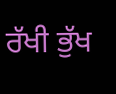ਰੱਖੀ ਭੁੱਖ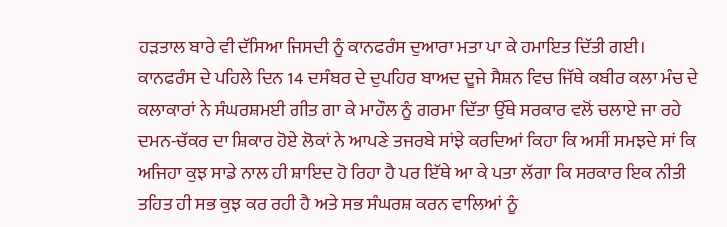ਹੜਤਾਲ ਬਾਰੇ ਵੀ ਦੱਸਿਆ ਜਿਸਦੀ ਨੂੰ ਕਾਨਫਰੰਸ ਦੁਆਰਾ ਮਤਾ ਪਾ ਕੇ ਹਮਾਇਤ ਦਿੱਤੀ ਗਈ।
ਕਾਨਫਰੰਸ ਦੇ ਪਹਿਲੇ ਦਿਨ 14 ਦਸੰਬਰ ਦੇ ਦੁਪਹਿਰ ਬਾਅਦ ਦੂਜੇ ਸੈਸ਼ਨ ਵਿਚ ਜਿੱਥੇ ਕਬੀਰ ਕਲਾ ਮੰਚ ਦੇ ਕਲਾਕਾਰਾਂ ਨੇ ਸੰਘਰਸ਼ਮਈ ਗੀਤ ਗਾ ਕੇ ਮਾਹੌਲ ਨੂੰ ਗਰਮਾ ਦਿੱਤਾ ਉੱਥੇ ਸਰਕਾਰ ਵਲੋਂ ਚਲਾਏ ਜਾ ਰਹੇ ਦਮਨ-ਚੱਕਰ ਦਾ ਸ਼ਿਕਾਰ ਹੋਏ ਲੋਕਾਂ ਨੇ ਆਪਣੇ ਤਜਰਬੇ ਸਾਂਝੇ ਕਰਦਿਆਂ ਕਿਹਾ ਕਿ ਅਸੀਂ ਸਮਝਦੇ ਸਾਂ ਕਿ ਅਜਿਹਾ ਕੁਝ ਸਾਡੇ ਨਾਲ ਹੀ ਸ਼ਾਇਦ ਹੋ ਰਿਹਾ ਹੈ ਪਰ ਇੱਥੇ ਆ ਕੇ ਪਤਾ ਲੱਗਾ ਕਿ ਸਰਕਾਰ ਇਕ ਨੀਤੀ ਤਹਿਤ ਹੀ ਸਭ ਕੁਝ ਕਰ ਰਹੀ ਹੈ ਅਤੇ ਸਭ ਸੰਘਰਸ਼ ਕਰਨ ਵਾਲਿਆਂ ਨੂੰ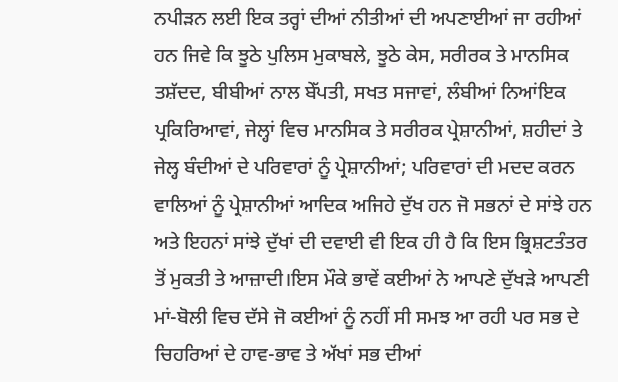ਨਪੀੜਨ ਲਈ ਇਕ ਤਰ੍ਹਾਂ ਦੀਆਂ ਨੀਤੀਆਂ ਦੀ ਅਪਣਾਈਆਂ ਜਾ ਰਹੀਆਂ ਹਨ ਜਿਵੇ ਕਿ ਝੂਠੇ ਪੁਲਿਸ ਮੁਕਾਬਲੇ, ਝੂਠੇ ਕੇਸ, ਸਰੀਰਕ ਤੇ ਮਾਨਸਿਕ ਤਸ਼ੱਦਦ, ਬੀਬੀਆਂ ਨਾਲ ਬੇੱਪਤੀ, ਸਖਤ ਸਜਾਵਾਂ, ਲੰਬੀਆਂ ਨਿਆਂਇਕ ਪ੍ਰਕਿਰਿਆਵਾਂ, ਜੇਲ੍ਹਾਂ ਵਿਚ ਮਾਨਸਿਕ ਤੇ ਸਰੀਰਕ ਪ੍ਰੇਸ਼ਾਨੀਆਂ, ਸ਼ਹੀਦਾਂ ਤੇ ਜੇਲ੍ਹ ਬੰਦੀਆਂ ਦੇ ਪਰਿਵਾਰਾਂ ਨੂੰ ਪ੍ਰੇਸ਼ਾਨੀਆਂ; ਪਰਿਵਾਰਾਂ ਦੀ ਮਦਦ ਕਰਨ ਵਾਲਿਆਂ ਨੂੰ ਪ੍ਰੇਸ਼ਾਨੀਆਂ ਆਦਿਕ ਅਜਿਹੇ ਦੁੱਖ ਹਨ ਜੋ ਸਭਨਾਂ ਦੇ ਸਾਂਝੇ ਹਨ ਅਤੇ ਇਹਨਾਂ ਸਾਂਝੇ ਦੁੱਖਾਂ ਦੀ ਦਵਾਈ ਵੀ ਇਕ ਹੀ ਹੈ ਕਿ ਇਸ ਭ੍ਰਿਸ਼ਟਤੰਤਰ ਤੋਂ ਮੁਕਤੀ ਤੇ ਆਜ਼ਾਦੀ।ਇਸ ਮੌਕੇ ਭਾਵੇਂ ਕਈਆਂ ਨੇ ਆਪਣੇ ਦੁੱਖੜੇ ਆਪਣੀ ਮਾਂ-ਬੋਲੀ ਵਿਚ ਦੱਸੇ ਜੋ ਕਈਆਂ ਨੂੰ ਨਹੀਂ ਸੀ ਸਮਝ ਆ ਰਹੀ ਪਰ ਸਭ ਦੇ ਚਿਹਰਿਆਂ ਦੇ ਹਾਵ-ਭਾਵ ਤੇ ਅੱਖਾਂ ਸਭ ਦੀਆਂ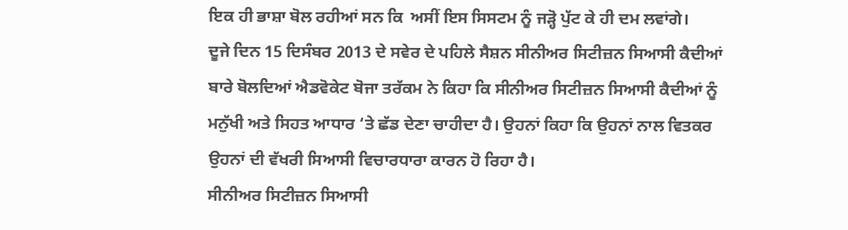ਇਕ ਹੀ ਭਾਸ਼ਾ ਬੋਲ ਰਹੀਆਂ ਸਨ ਕਿ  ਅਸੀਂ ਇਸ ਸਿਸਟਮ ਨੂੰ ਜੜ੍ਹੋ ਪੁੱਟ ਕੇ ਹੀ ਦਮ ਲਵਾਂਗੇ।
ਦੂਜੇ ਦਿਨ 15 ਦਿਸੰਬਰ 2013 ਦੇ ਸਵੇਰ ਦੇ ਪਹਿਲੇ ਸੈਸ਼ਨ ਸੀਨੀਅਰ ਸਿਟੀਜ਼ਨ ਸਿਆਸੀ ਕੈਦੀਆਂ ਬਾਰੇ ਬੋਲਦਿਆਂ ਐਡਵੋਕੇਟ ਬੋਜਾ ਤਰੱਕਮ ਨੇ ਕਿਹਾ ਕਿ ਸੀਨੀਅਰ ਸਿਟੀਜ਼ਨ ਸਿਆਸੀ ਕੈਦੀਆਂ ਨੂੰ ਮਨੁੱਖੀ ਅਤੇ ਸਿਹਤ ਆਧਾਰ ‘ਤੇ ਛੱਡ ਦੇਣਾ ਚਾਹੀਦਾ ਹੈ। ਉਹਨਾਂ ਕਿਹਾ ਕਿ ਉਹਨਾਂ ਨਾਲ ਵਿਤਕਰ ਉਹਨਾਂ ਦੀ ਵੱਖਰੀ ਸਿਆਸੀ ਵਿਚਾਰਧਾਰਾ ਕਾਰਨ ਹੋ ਰਿਹਾ ਹੈ।
ਸੀਨੀਅਰ ਸਿਟੀਜ਼ਨ ਸਿਆਸੀ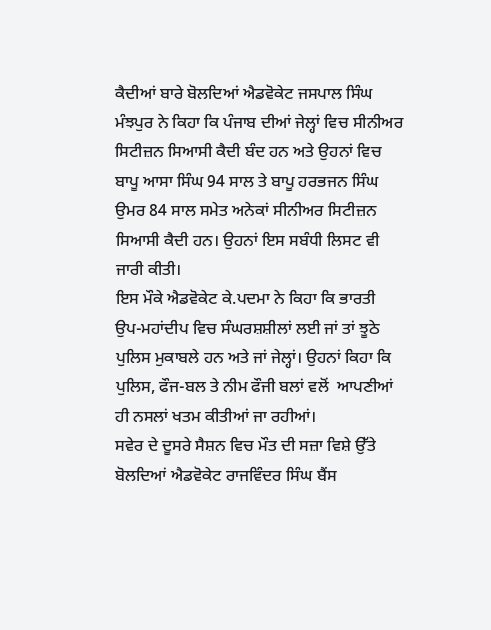ਕੈਦੀਆਂ ਬਾਰੇ ਬੋਲਦਿਆਂ ਐਡਵੋਕੇਟ ਜਸਪਾਲ ਸਿੰਘ ਮੰਝਪੁਰ ਨੇ ਕਿਹਾ ਕਿ ਪੰਜਾਬ ਦੀਆਂ ਜੇਲ੍ਹਾਂ ਵਿਚ ਸੀਨੀਅਰ ਸਿਟੀਜ਼ਨ ਸਿਆਸੀ ਕੈਦੀ ਬੰਦ ਹਨ ਅਤੇ ਉਹਨਾਂ ਵਿਚ ਬਾਪੂ ਆਸਾ ਸਿੰਘ 94 ਸਾਲ ਤੇ ਬਾਪੂ ਹਰਭਜਨ ਸਿੰਘ ਉਮਰ 84 ਸਾਲ ਸਮੇਤ ਅਨੇਕਾਂ ਸੀਨੀਅਰ ਸਿਟੀਜ਼ਨ ਸਿਆਸੀ ਕੈਦੀ ਹਨ। ਉਹਨਾਂ ਇਸ ਸਬੰਧੀ ਲਿਸਟ ਵੀ ਜਾਰੀ ਕੀਤੀ।
ਇਸ ਮੌਕੇ ਐਡਵੋਕੇਟ ਕੇ.ਪਦਮਾ ਨੇ ਕਿਹਾ ਕਿ ਭਾਰਤੀ ਉਪ-ਮਹਾਂਦੀਪ ਵਿਚ ਸੰਘਰਸ਼ਸ਼ੀਲਾਂ ਲਈ ਜਾਂ ਤਾਂ ਝੂਠੇ ਪੁਲਿਸ ਮੁਕਾਬਲੇ ਹਨ ਅਤੇ ਜਾਂ ਜੇਲ੍ਹਾਂ। ਉਹਨਾਂ ਕਿਹਾ ਕਿ ਪੁਲਿਸ, ਫੌਜ-ਬਲ ਤੇ ਨੀਮ ਫੌਜੀ ਬਲਾਂ ਵਲੋਂ  ਆਪਣੀਆਂ ਹੀ ਨਸਲਾਂ ਖਤਮ ਕੀਤੀਆਂ ਜਾ ਰਹੀਆਂ।
ਸਵੇਰ ਦੇ ਦੂਸਰੇ ਸੈਸ਼ਨ ਵਿਚ ਮੌਤ ਦੀ ਸਜ਼ਾ ਵਿਸ਼ੇ ਉੱਤੇ ਬੋਲਦਿਆਂ ਐਡਵੋਕੇਟ ਰਾਜਵਿੰਦਰ ਸਿੰਘ ਬੈਂਸ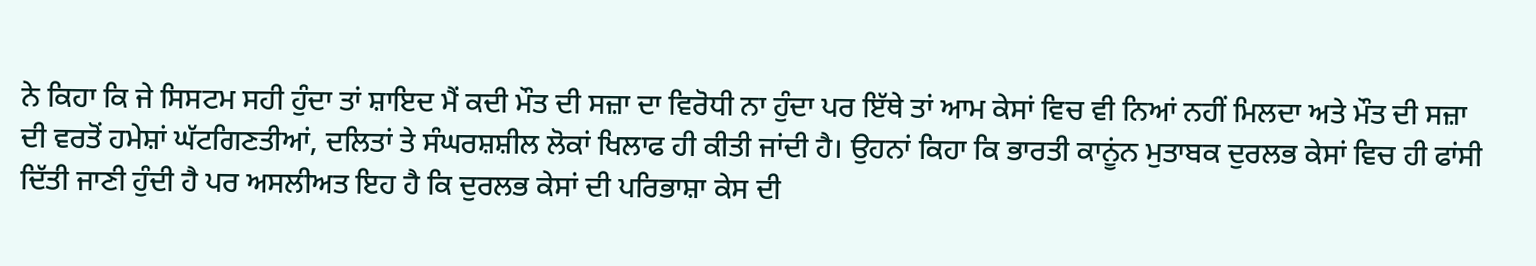ਨੇ ਕਿਹਾ ਕਿ ਜੇ ਸਿਸਟਮ ਸਹੀ ਹੁੰਦਾ ਤਾਂ ਸ਼ਾਇਦ ਮੈਂ ਕਦੀ ਮੌਤ ਦੀ ਸਜ਼ਾ ਦਾ ਵਿਰੋਧੀ ਨਾ ਹੁੰਦਾ ਪਰ ਇੱਥੇ ਤਾਂ ਆਮ ਕੇਸਾਂ ਵਿਚ ਵੀ ਨਿਆਂ ਨਹੀਂ ਮਿਲਦਾ ਅਤੇ ਮੌਤ ਦੀ ਸਜ਼ਾ ਦੀ ਵਰਤੋਂ ਹਮੇਸ਼ਾਂ ਘੱਟਗਿਣਤੀਆਂ, ਦਲਿਤਾਂ ਤੇ ਸੰਘਰਸ਼ਸ਼ੀਲ ਲੋਕਾਂ ਖਿਲਾਫ ਹੀ ਕੀਤੀ ਜਾਂਦੀ ਹੈ। ਉਹਨਾਂ ਕਿਹਾ ਕਿ ਭਾਰਤੀ ਕਾਨੂਂਨ ਮੁਤਾਬਕ ਦੁਰਲਭ ਕੇਸਾਂ ਵਿਚ ਹੀ ਫਾਂਸੀ ਦਿੱਤੀ ਜਾਣੀ ਹੁੰਦੀ ਹੈ ਪਰ ਅਸਲੀਅਤ ਇਹ ਹੈ ਕਿ ਦੁਰਲਭ ਕੇਸਾਂ ਦੀ ਪਰਿਭਾਸ਼ਾ ਕੇਸ ਦੀ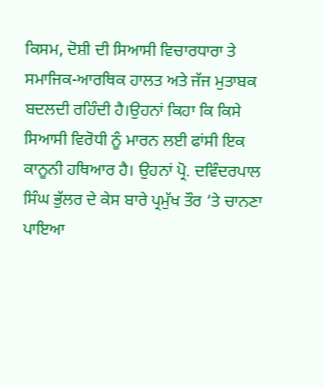ਕਿਸਮ, ਦੋਸ਼ੀ ਦੀ ਸਿਆਸੀ ਵਿਚਾਰਧਾਰਾ ਤੇ ਸਮਾਜਿਕ-ਆਰਥਿਕ ਹਾਲਤ ਅਤੇ ਜੱਜ ਮੁਤਾਬਕ ਬਦਲਦੀ ਰਹਿੰਦੀ ਹੈ।ਉਹਨਾਂ ਕਿਹਾ ਕਿ ਕਿਸੇ ਸਿਆਸੀ ਵਿਰੋਧੀ ਨੂੰ ਮਾਰਨ ਲਈ ਫਾਂਸੀ ਇਕ ਕਾਨੂਨੀ ਹਥਿਆਰ ਹੈ। ਉਹਨਾਂ ਪ੍ਰੋ. ਦਵਿੰਦਰਪਾਲ ਸਿੰਘ ਭੁੱਲਰ ਦੇ ਕੇਸ ਬਾਰੇ ਪ੍ਰਮੁੱਖ ਤੌਰ ‘ਤੇ ਚਾਨਣਾ ਪਾਇਆ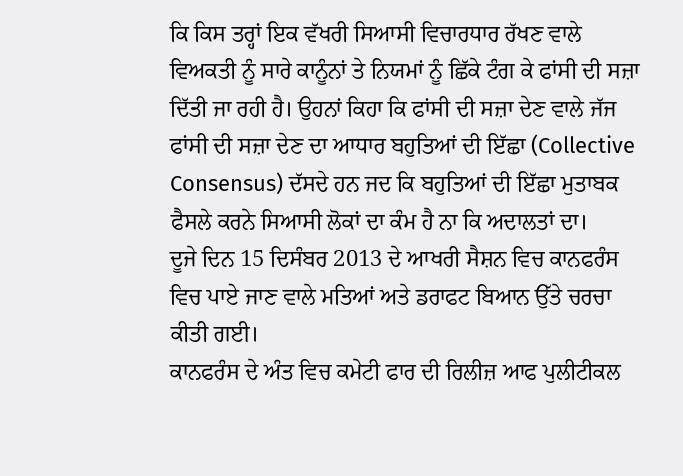ਕਿ ਕਿਸ ਤਰ੍ਹਾਂ ਇਕ ਵੱਖਰੀ ਸਿਆਸੀ ਵਿਚਾਰਧਾਰ ਰੱਖਣ ਵਾਲੇ ਵਿਅਕਤੀ ਨੂੰ ਸਾਰੇ ਕਾਨੂੰਨਾਂ ਤੇ ਨਿਯਮਾਂ ਨੂੰ ਛਿੱਕੇ ਟੰਗ ਕੇ ਫਾਂਸੀ ਦੀ ਸਜ਼ਾ ਦਿੱਤੀ ਜਾ ਰਹੀ ਹੈ। ਉਹਨਾਂ ਕਿਹਾ ਕਿ ਫਾਂਸੀ ਦੀ ਸਜ਼ਾ ਦੇਣ ਵਾਲੇ ਜੱਜ ਫਾਂਸੀ ਦੀ ਸਜ਼ਾ ਦੇਣ ਦਾ ਆਧਾਰ ਬਹੁਤਿਆਂ ਦੀ ਇੱਛਾ (Collective Consensus) ਦੱਸਦੇ ਹਨ ਜਦ ਕਿ ਬਹੁਤਿਆਂ ਦੀ ਇੱਛਾ ਮੁਤਾਬਕ ਫੈਸਲੇ ਕਰਨੇ ਸਿਆਸੀ ਲੋਕਾਂ ਦਾ ਕੰਮ ਹੈ ਨਾ ਕਿ ਅਦਾਲਤਾਂ ਦਾ।
ਦੂਜੇ ਦਿਨ 15 ਦਿਸੰਬਰ 2013 ਦੇ ਆਖਰੀ ਸੈਸ਼ਨ ਵਿਚ ਕਾਨਫਰੰਸ ਵਿਚ ਪਾਏ ਜਾਣ ਵਾਲੇ ਮਤਿਆਂ ਅਤੇ ਡਰਾਫਟ ਬਿਆਨ ਉੱਤੇ ਚਰਚਾ ਕੀਤੀ ਗਈ।
ਕਾਨਫਰੰਸ ਦੇ ਅੰਤ ਵਿਚ ਕਮੇਟੀ ਫਾਰ ਦੀ ਰਿਲੀਜ਼ ਆਫ ਪੁਲੀਟੀਕਲ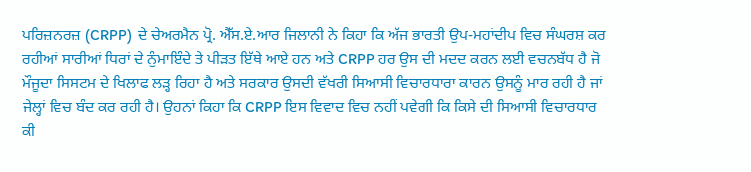ਪਰਿਜ਼ਨਰਜ਼ (CRPP)  ਦੇ ਚੇਅਰਮੈਨ ਪ੍ਰੋ. ਐੱਸ.ਏ.ਆਰ ਜਿਲਾਨੀ ਨੇ ਕਿਹਾ ਕਿ ਅੱਜ ਭਾਰਤੀ ਉਪ-ਮਹਾਂਦੀਪ ਵਿਚ ਸੰਘਰਸ਼ ਕਰ ਰਹੀਆਂ ਸਾਰੀਆਂ ਧਿਰਾਂ ਦੇ ਨੁੰਮਾਇੰਦੇ ਤੇ ਪੀੜਤ ਇੱਥੇ ਆਏ ਹਨ ਅਤੇ CRPP ਹਰ ਉਸ ਦੀ ਮਦਦ ਕਰਨ ਲਈ ਵਚਨਬੱਧ ਹੈ ਜੋ ਮੌਜੂਦਾ ਸਿਸਟਮ ਦੇ ਖਿਲਾਫ ਲੜ੍ਹ ਰਿਹਾ ਹੈ ਅਤੇ ਸਰਕਾਰ ਉਸਦੀ ਵੱਖਰੀ ਸਿਆਸੀ ਵਿਚਾਰਧਾਰਾ ਕਾਰਨ ਉਸਨੂੰ ਮਾਰ ਰਹੀ ਹੈ ਜਾਂ ਜੇਲ੍ਹਾਂ ਵਿਚ ਬੰਦ ਕਰ ਰਹੀ ਹੈ। ਉਹਨਾਂ ਕਿਹਾ ਕਿ CRPP ਇਸ ਵਿਵਾਦ ਵਿਚ ਨਹੀਂ ਪਵੇਗੀ ਕਿ ਕਿਸੇ ਦੀ ਸਿਆਸੀ ਵਿਚਾਰਧਾਰ ਕੀ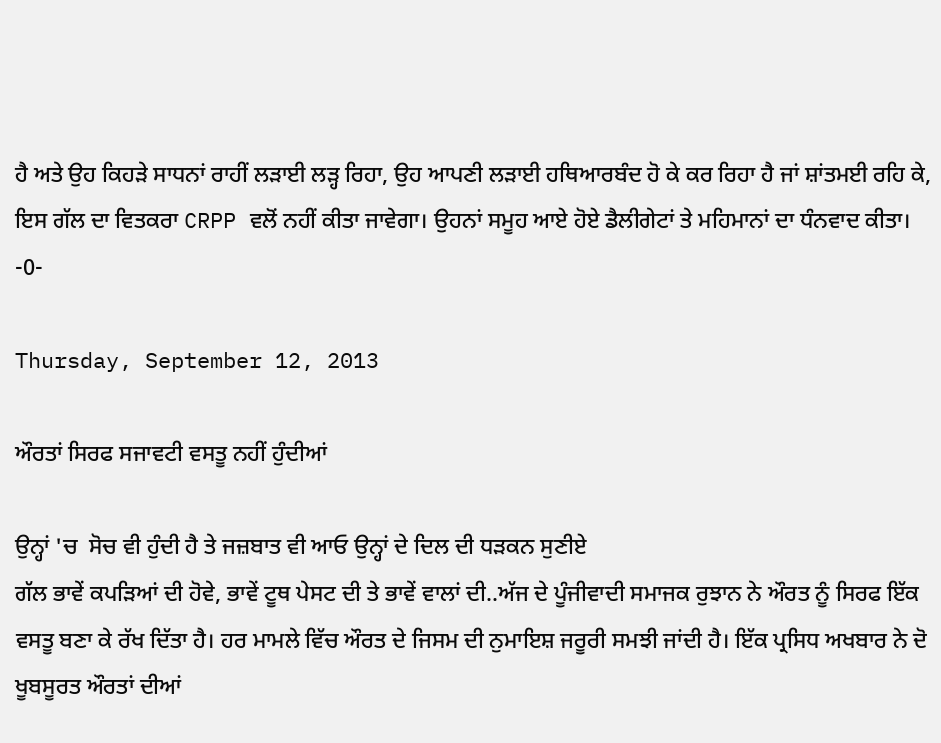ਹੈ ਅਤੇ ਉਹ ਕਿਹੜੇ ਸਾਧਨਾਂ ਰਾਹੀਂ ਲੜਾਈ ਲੜ੍ਹ ਰਿਹਾ, ਉਹ ਆਪਣੀ ਲੜਾਈ ਹਥਿਆਰਬੰਦ ਹੋ ਕੇ ਕਰ ਰਿਹਾ ਹੈ ਜਾਂ ਸ਼ਾਂਤਮਈ ਰਹਿ ਕੇ, ਇਸ ਗੱਲ ਦਾ ਵਿਤਕਰਾ CRPP ਵਲੋਂ ਨਹੀਂ ਕੀਤਾ ਜਾਵੇਗਾ। ਉਹਨਾਂ ਸਮੂਹ ਆਏ ਹੋਏ ਡੈਲੀਗੇਟਾਂ ਤੇ ਮਹਿਮਾਨਾਂ ਦਾ ਧੰਨਵਾਦ ਕੀਤਾ।  -0-

Thursday, September 12, 2013

ਔਰਤਾਂ ਸਿਰਫ ਸਜਾਵਟੀ ਵਸਤੂ ਨਹੀਂ ਹੁੰਦੀਆਂ

ਉਨ੍ਹਾਂ 'ਚ  ਸੋਚ ਵੀ ਹੁੰਦੀ ਹੈ ਤੇ ਜਜ਼ਬਾਤ ਵੀ ਆਓ ਉਨ੍ਹਾਂ ਦੇ ਦਿਲ ਦੀ ਧੜਕਨ ਸੁਣੀਏ
ਗੱਲ ਭਾਵੇਂ ਕਪੜਿਆਂ ਦੀ ਹੋਵੇ, ਭਾਵੇਂ ਟੂਥ ਪੇਸਟ ਦੀ ਤੇ ਭਾਵੇਂ ਵਾਲਾਂ ਦੀ..ਅੱਜ ਦੇ ਪੂੰਜੀਵਾਦੀ ਸਮਾਜਕ ਰੁਝਾਨ ਨੇ ਔਰਤ ਨੂੰ ਸਿਰਫ ਇੱਕ ਵਸਤੂ ਬਣਾ ਕੇ ਰੱਖ ਦਿੱਤਾ ਹੈ। ਹਰ ਮਾਮਲੇ ਵਿੱਚ ਔਰਤ ਦੇ ਜਿਸਮ ਦੀ ਨੁਮਾਇਸ਼ ਜਰੂਰੀ ਸਮਝੀ ਜਾਂਦੀ ਹੈ। ਇੱਕ ਪ੍ਰਸਿਧ ਅਖਬਾਰ ਨੇ ਦੋ ਖੂਬਸੂਰਤ ਔਰਤਾਂ ਦੀਆਂ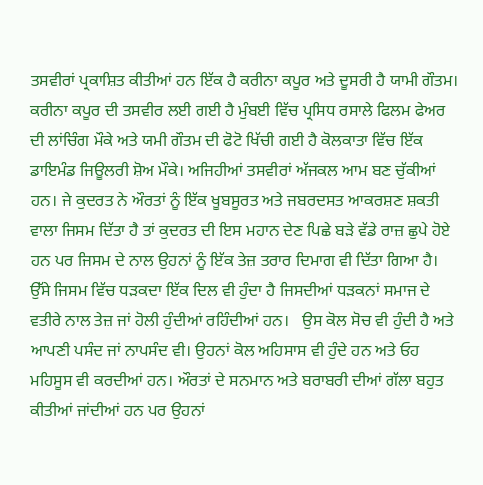ਤਸਵੀਰਾਂ ਪ੍ਰਕਾਸ਼ਿਤ ਕੀਤੀਆਂ ਹਨ ਇੱਕ ਹੈ ਕਰੀਨਾ ਕਪੂਰ ਅਤੇ ਦੂਸਰੀ ਹੈ ਯਾਮੀ ਗੌਤਮ। ਕਰੀਨਾ ਕਪੂਰ ਦੀ ਤਸਵੀਰ ਲਈ ਗਈ ਹੈ ਮੁੰਬਈ ਵਿੱਚ ਪ੍ਰਸਿਧ ਰਸਾਲੇ ਫਿਲਮ ਫੇਅਰ ਦੀ ਲਾਂਚਿੰਗ ਮੌਕੇ ਅਤੇ ਯਮੀ ਗੌਤਮ ਦੀ ਫੋਟੋ ਖਿੱਚੀ ਗਈ ਹੈ ਕੋਲਕਾਤਾ ਵਿੱਚ ਇੱਕ ਡਾਇਮੰਡ ਜਿਊਲਰੀ ਸ਼ੋਅ ਮੌਕੇ। ਅਜਿਹੀਆਂ ਤਸਵੀਰਾਂ ਅੱਜਕਲ ਆਮ ਬਣ ਚੁੱਕੀਆਂ ਹਨ। ਜੇ ਕੁਦਰਤ ਨੇ ਔਰਤਾਂ ਨੂੰ ਇੱਕ ਖੂਬਸੂਰਤ ਅਤੇ ਜਬਰਦਸਤ ਆਕਰਸ਼ਣ ਸ਼ਕਤੀ ਵਾਲਾ ਜਿਸਮ ਦਿੱਤਾ ਹੈ ਤਾਂ ਕੁਦਰਤ ਦੀ ਇਸ ਮਹਾਨ ਦੇਣ ਪਿਛੇ ਬੜੇ ਵੱਡੇ ਰਾਜ਼ ਛੁਪੇ ਹੋਏ ਹਨ ਪਰ ਜਿਸਮ ਦੇ ਨਾਲ ਉਹਨਾਂ ਨੂੰ ਇੱਕ ਤੇਜ਼ ਤਰਾਰ ਦਿਮਾਗ ਵੀ ਦਿੱਤਾ ਗਿਆ ਹੈ।  ਉੱਸੇ ਜਿਸਮ ਵਿੱਚ ਧੜਕਦਾ ਇੱਕ ਦਿਲ ਵੀ ਹੁੰਦਾ ਹੈ ਜਿਸਦੀਆਂ ਧੜਕਨਾਂ ਸਮਾਜ ਦੇ ਵਤੀਰੇ ਨਾਲ ਤੇਜ਼ ਜਾਂ ਹੋਲੀ ਹੁੰਦੀਆਂ ਰਹਿੰਦੀਆਂ ਹਨ।   ਉਸ ਕੋਲ ਸੋਚ ਵੀ ਹੁੰਦੀ ਹੈ ਅਤੇ ਆਪਣੀ ਪਸੰਦ ਜਾਂ ਨਾਪਸੰਦ ਵੀ। ਉਹਨਾਂ ਕੋਲ ਅਹਿਸਾਸ ਵੀ ਹੁੰਦੇ ਹਨ ਅਤੇ ਓਹ ਮਹਿਸੂਸ ਵੀ ਕਰਦੀਆਂ ਹਨ। ਔਰਤਾਂ ਦੇ ਸਨਮਾਨ ਅਤੇ ਬਰਾਬਰੀ ਦੀਆਂ ਗੱਲਾ ਬਹੁਤ ਕੀਤੀਆਂ ਜਾਂਦੀਆਂ ਹਨ ਪਰ ਉਹਨਾਂ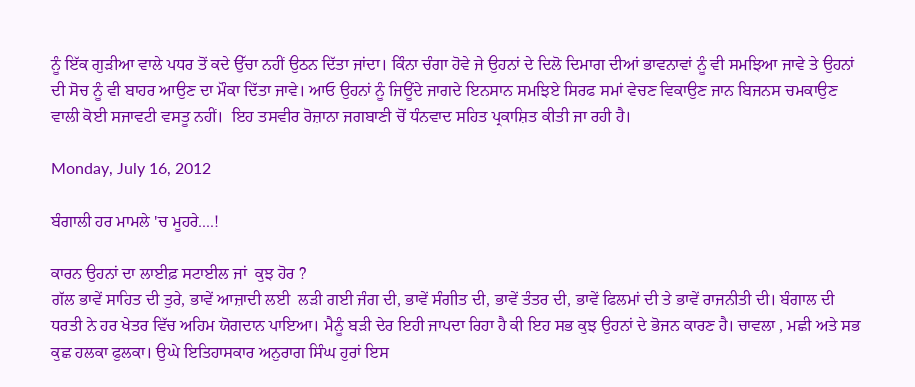ਨੂੰ ਇੱਕ ਗੁੜੀਆ ਵਾਲੇ ਪਧਰ ਤੋਂ ਕਦੇ ਉੱਚਾ ਨਹੀਂ ਉਠਨ ਦਿੱਤਾ ਜਾਂਦਾ। ਕਿੰਨਾ ਚੰਗਾ ਹੋਵੇ ਜੇ ਉਹਨਾਂ ਦੇ ਦਿਲੋ ਦਿਮਾਗ ਦੀਆਂ ਭਾਵਨਾਵਾਂ ਨੂੰ ਵੀ ਸਮਝਿਆ ਜਾਵੇ ਤੇ ਉਹਨਾਂ ਦੀ ਸੋਚ ਨੂੰ ਵੀ ਬਾਹਰ ਆਉਣ ਦਾ ਮੌਕਾ ਦਿੱਤਾ ਜਾਵੇ। ਆਓ ਉਹਨਾਂ ਨੂੰ ਜਿਊਂਦੇ ਜਾਗਦੇ ਇਨਸਾਨ ਸਮਝਿਏ ਸਿਰਫ ਸਮਾਂ ਵੇਚਣ ਵਿਕਾਉਣ ਜਾਨ ਬਿਜਨਸ ਚਮਕਾਉਣ ਵਾਲੀ ਕੋਈ ਸਜਾਵਟੀ ਵਸਤੂ ਨਹੀਂ।  ਇਹ ਤਸਵੀਰ ਰੋਜ਼ਾਨਾ ਜਗਬਾਣੀ ਚੋਂ ਧੰਨਵਾਦ ਸਹਿਤ ਪ੍ਰਕਾਸ਼ਿਤ ਕੀਤੀ ਜਾ ਰਹੀ ਹੈ।

Monday, July 16, 2012

ਬੰਗਾਲੀ ਹਰ ਮਾਮਲੇ 'ਚ ਮੂਹਰੇ....!

ਕਾਰਨ ਉਹਨਾਂ ਦਾ ਲਾਈਫ਼ ਸਟਾਈਲ ਜਾਂ  ਕੁਝ ਹੋਰ ?
ਗੱਲ ਭਾਵੇਂ ਸਾਹਿਤ ਦੀ ਤੁਰੇ, ਭਾਵੇਂ ਆਜ਼ਾਦੀ ਲਈ  ਲੜੀ ਗਈ ਜੰਗ ਦੀ, ਭਾਵੇਂ ਸੰਗੀਤ ਦੀ, ਭਾਵੇਂ ਤੰਤਰ ਦੀ, ਭਾਵੇਂ ਫਿਲਮਾਂ ਦੀ ਤੇ ਭਾਵੇਂ ਰਾਜਨੀਤੀ ਦੀ। ਬੰਗਾਲ ਦੀ ਧਰਤੀ ਨੇ ਹਰ ਖੇਤਰ ਵਿੱਚ ਅਹਿਮ ਯੋਗਦਾਨ ਪਾਇਆ। ਮੈਨੂੰ ਬੜੀ ਦੇਰ ਇਹੀ ਜਾਪਦਾ ਰਿਹਾ ਹੈ ਕੀ ਇਹ ਸਭ ਕੁਝ ਉਹਨਾਂ ਦੇ ਭੋਜਨ ਕਾਰਣ ਹੈ। ਚਾਵਲਾ , ਮਛੀ ਅਤੇ ਸਭ ਕੁਛ ਹਲਕਾ ਫੁਲਕਾ। ਉਘੇ ਇਤਿਹਾਸਕਾਰ ਅਨੁਰਾਗ ਸਿੰਘ ਹੁਰਾਂ ਇਸ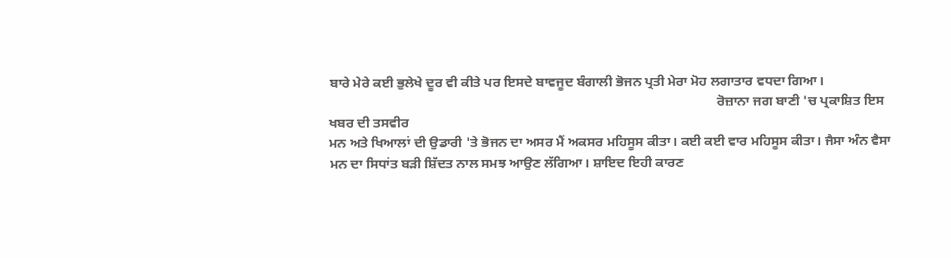ਬਾਰੇ ਮੇਰੇ ਕਈ ਭੁਲੇਖੇ ਦੂਰ ਵੀ ਕੀਤੇ ਪਰ ਇਸਦੇ ਬਾਵਜੂਦ ਬੰਗਾਲੀ ਭੋਜਨ ਪ੍ਰਤੀ ਮੇਰਾ ਮੋਹ ਲਗਾਤਾਰ ਵਧਦਾ ਗਿਆ।
                                                                                                                   ਰੋਜ਼ਾਨਾ ਜਗ ਬਾਣੀ 'ਚ ਪ੍ਰਕਾਸ਼ਿਤ ਇਸ ਖਬਰ ਦੀ ਤਸਵੀਰ
ਮਨ ਅਤੇ ਖਿਆਲਾਂ ਦੀ ਉਡਾਰੀ 'ਤੇ ਭੋਜਨ ਦਾ ਅਸਰ ਮੈਂ ਅਕਸਰ ਮਹਿਸੂਸ ਕੀਤਾ। ਕਈ ਕਈ ਵਾਰ ਮਹਿਸੂਸ ਕੀਤਾ। ਜੈਸਾ ਅੰਨ ਵੈਸਾ ਮਨ ਦਾ ਸਿਧਾਂਤ ਬੜੀ ਸ਼ਿੱਦਤ ਨਾਲ ਸਮਝ ਆਉਣ ਲੱਗਿਆ। ਸ਼ਾਇਦ ਇਹੀ ਕਾਰਣ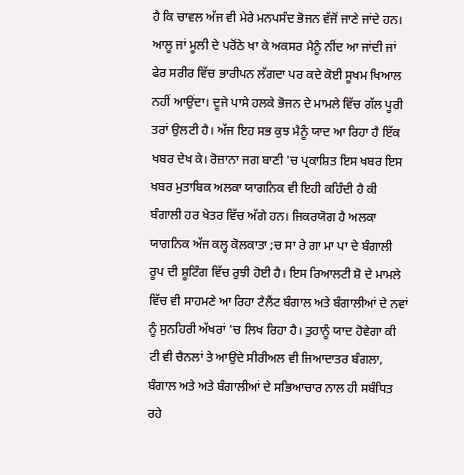ਹੈ ਕਿ ਚਾਵਲ ਅੱਜ ਵੀ ਮੇਰੇ ਮਨਪਸੰਦ ਭੋਜਨ ਵੱਜੋਂ ਜਾਣੇ ਜਾਂਦੇ ਹਨ। ਆਲੂ ਜਾਂ ਮੂਲੀ ਦੇ ਪਰੋਂਠੇ ਖਾ ਕੇ ਅਕਸਰ ਮੈਨੂੰ ਨੀਂਦ ਆ ਜਾਂਦੀ ਜਾਂ ਫੇਰ ਸਰੀਰ ਵਿੱਚ ਭਾਰੀਪਨ ਲੱਗਦਾ ਪਰ ਕਦੇ ਕੋਈ ਸੂਖਮ ਖਿਆਲ ਨਹੀਂ ਆਉਂਦਾ। ਦੂਜੇ ਪਾਸੇ ਹਲਕੇ ਭੋਜਨ ਦੇ ਮਾਮਲੇ ਵਿੱਚ ਗੱਲ ਪੂਰੀ ਤਰਾਂ ਉਲਟੀ ਹੈ। ਅੱਜ ਇਹ ਸਭ ਕੁਝ ਮੈਨੂੰ ਯਾਦ ਆ ਰਿਹਾ ਹੈ ਇੱਕ ਖਬਰ ਦੇਖ ਕੇ। ਰੋਜ਼ਾਨਾ ਜਗ ਬਾਣੀ 'ਚ ਪ੍ਰਕਾਸ਼ਿਤ ਇਸ ਖਬਰ ਇਸ ਖਬਰ ਮੁਤਾਬਿਕ ਅਲਕਾ ਯਾਗਨਿਕ ਵੀ ਇਹੀ ਕਹਿੰਦੀ ਹੈ ਕੀ ਬੰਗਾਲੀ ਹਰ ਖੇਤਰ ਵਿੱਚ ਅੱਗੇ ਹਨ। ਜਿਕਰਯੋਗ ਹੈ ਅਲਕਾ ਯਾਗਨਿਕ ਅੱਜ ਕਲ੍ਹ ਕੋਲਕਾਤਾ ;ਚ ਸਾ ਰੇ ਗਾ ਮਾ ਪਾ ਦੇ ਬੰਗਾਲੀ ਰੂਪ ਦੀ ਸ਼ੂਟਿੰਗ ਵਿੱਚ ਰੁਝੀ ਹੋਈ ਹੈ। ਇਸ ਰਿਆਲਟੀ ਸ਼ੋ ਦੇ ਮਾਮਲੇ ਵਿੱਚ ਵੀ ਸਾਹਮਣੇ ਆ ਰਿਹਾ ਟੈਲੈਂਟ ਬੰਗਾਲ ਅਤੇ ਬੰਗਾਲੀਆਂ ਦੇ ਨਵਾਂ ਨੂੰ ਸੁਨਹਿਰੀ ਅੱਖਰਾਂ 'ਚ ਲਿਖ ਰਿਹਾ ਹੈ। ਤੁਹਾਨੂੰ ਯਾਦ ਹੋਵੇਗਾ ਕੀ ਟੀ ਵੀ ਚੈਨਲਾਂ ਤੇ ਆਉਂਦੇ ਸੀਰੀਅਲ ਵੀ ਜਿਆਦਾਤਰ ਬੰਗਲਾ, ਬੰਗਾਲ ਅਤੇ ਅਤੇ ਬੰਗਾਲੀਆਂ ਦੇ ਸਭਿਆਚਾਰ ਨਾਲ ਹੀ ਸਬੰਧਿਤ ਰਹੇ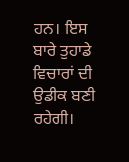ਹਨ। ਇਸ ਬਾਰੇ ਤੁਹਾਡੇ ਵਿਚਾਰਾਂ ਦੀ ਉਡੀਕ ਬਣੀ ਰਹੇਗੀ।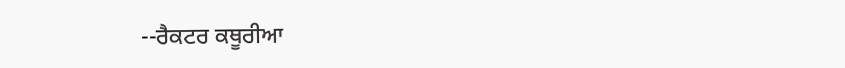--ਰੈਕਟਰ ਕਥੂਰੀਆ